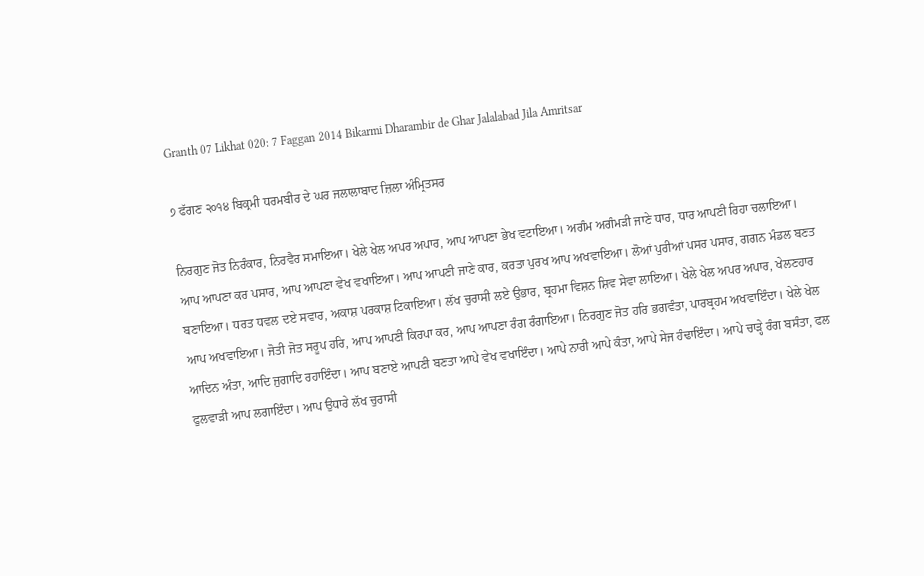Granth 07 Likhat 020: 7 Faggan 2014 Bikarmi Dharambir de Ghar Jalalabad Jila Amritsar

੭ ਫੱਗਣ ੨੦੧੪ ਬਿਕ੍ਰਮੀ ਧਰਮਬੀਰ ਦੇ ਘਰ ਜਲਾਲਾਬਾਦ ਜ਼ਿਲਾ ਅੰਮ੍ਰਿਤਸਰ

ਨਿਰਗੁਣ ਜੋਤ ਨਿਰੰਕਾਰ, ਨਿਰਵੈਰ ਸਮਾਇਆ। ਖੇਲੇ ਖੇਲ ਅਪਰ ਅਪਾਰ, ਆਪ ਆਪਣਾ ਭੇਖ ਵਟਾਇਆ। ਅਗੰਮ ਅਗੰਮੜੀ ਜਾਣੇ ਧਾਰ, ਧਾਰ ਆਪਣੀ ਰਿਹਾ ਚਲਾਇਆ। ਆਪ ਆਪਣਾ ਕਰ ਪਸਾਰ, ਆਪ ਆਪਣਾ ਵੇਖ ਵਖਾਇਆ। ਆਪ ਆਪਣੀ ਜਾਣੇ ਕਾਰ, ਕਰਤਾ ਪੁਰਖ ਆਪ ਅਖਵਾਇਆ। ਲੋਆਂ ਪੁਰੀਆਂ ਪਸਰ ਪਸਾਰ, ਗਗਨ ਮੰਡਲ ਬਣਤ ਬਣਾਇਆ। ਧਰਤ ਧਵਲ ਦਏ ਸਵਾਰ, ਅਕਾਸ਼ ਪਰਕਾਸ਼ ਟਿਕਾਇਆ। ਲੱਖ ਚੁਰਾਸੀ ਲਏ ਉਭਾਰ, ਬ੍ਰਹਮਾ ਵਿਸ਼ਨ ਸ਼ਿਵ ਸੇਵਾ ਲਾਇਆ। ਖੇਲੇ ਖੇਲ ਅਪਰ ਅਪਾਰ, ਖੇਲਣਹਾਰ ਆਪ ਅਖਵਾਇਆ। ਜੋਤੀ ਜੋਤ ਸਰੂਪ ਹਰਿ, ਆਪ ਆਪਣੀ ਕਿਰਪਾ ਕਰ, ਆਪ ਆਪਣਾ ਰੰਗ ਰੰਗਾਇਆ। ਨਿਰਗੁਣ ਜੋਤ ਹਰਿ ਭਗਵੰਤਾ, ਪਾਰਬ੍ਰਹਮ ਅਖਵਾਇੰਦਾ। ਖੇਲੇ ਖੇਲ ਆਦਿਨ ਅੰਤਾ, ਆਦਿ ਜੁਗਾਦਿ ਰਹਾਇੰਦਾ। ਆਪ ਬਣਾਏ ਆਪਣੀ ਬਣਤਾ ਆਪੇ ਵੇਖ ਵਖਾਇੰਦਾ। ਆਪੇ ਨਾਰੀ ਆਪੇ ਕੰਤਾ, ਆਪੇ ਸੇਜ ਹੰਢਾਇੰਦਾ। ਆਪੇ ਚਾੜ੍ਹੇ ਰੰਗ ਬਸੰਤਾ, ਫਲ ਫੁਲਵਾੜੀ ਆਪ ਲਗਾਇੰਦਾ। ਆਪ ਉਧਾਰੇ ਲੱਖ ਚੁਰਾਸੀ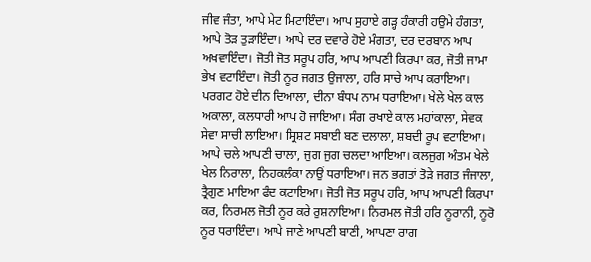ਜੀਵ ਜੰਤਾ, ਆਪੇ ਮੇਟ ਮਿਟਾਇੰਦਾ। ਆਪ ਸੁਹਾਏ ਗੜ੍ਹ ਹੰਕਾਰੀ ਹਉਮੇ ਹੰਗਤਾ, ਆਪੇ ਤੋੜ ਤੁੜਾਇੰਦਾ। ਆਪੇ ਦਰ ਦਵਾਰੇ ਹੋਏ ਮੰਗਤਾ, ਦਰ ਦਰਬਾਨ ਆਪ ਅਖਵਾਇੰਦਾ। ਜੋਤੀ ਜੋਤ ਸਰੂਪ ਹਰਿ, ਆਪ ਆਪਣੀ ਕਿਰਪਾ ਕਰ, ਜੋਤੀ ਜਾਮਾ ਭੇਖ ਵਟਾਇੰਦਾ। ਜੋਤੀ ਨੂਰ ਜਗਤ ਉਜਾਲਾ, ਹਰਿ ਸਾਚੇ ਆਪ ਕਰਾਇਆ। ਪਰਗਟ ਹੋਏ ਦੀਨ ਦਿਆਲਾ, ਦੀਨਾ ਬੰਧਪ ਨਾਮ ਧਰਾਇਆ। ਖੇਲੇ ਖੇਲ ਕਾਲ ਅਕਾਲਾ, ਕਲਧਾਰੀ ਆਪ ਹੋ ਜਾਇਆ। ਸੰਗ ਰਖਾਏ ਕਾਲ ਮਹਾਂਕਾਲਾ, ਸੇਵਕ ਸੇਵਾ ਸਾਚੀ ਲਾਇਆ। ਸ੍ਰਿਸ਼ਟ ਸਬਾਈ ਬਣ ਦਲਾਲਾ, ਸ਼ਬਦੀ ਰੂਪ ਵਟਾਇਆ। ਆਪੇ ਚਲੇ ਆਪਣੀ ਚਾਲਾ, ਜੁਗ ਜੁਗ ਚਲਦਾ ਆਇਆ। ਕਲਜੁਗ ਅੰਤਮ ਖੇਲੇ ਖੇਲ ਨਿਰਾਲਾ, ਨਿਹਕਲੰਕਾ ਨਾਉਂ ਧਰਾਇਆ। ਜਨ ਭਗਤਾਂ ਤੋੜੇ ਜਗਤ ਜੰਜਾਲਾ, ਤ੍ਰੈਗੁਣ ਮਾਇਆ ਫੰਦ ਕਟਾਇਆ। ਜੋਤੀ ਜੋਤ ਸਰੂਪ ਹਰਿ, ਆਪ ਆਪਣੀ ਕਿਰਪਾ ਕਰ, ਨਿਰਮਲ ਜੋਤੀ ਨੂਰ ਕਰੇ ਰੁਸ਼ਨਾਇਆ। ਨਿਰਮਲ ਜੋਤੀ ਹਰਿ ਨੂਰਾਨੀ, ਨੂਰੋ ਨੂਰ ਧਰਾਇੰਦਾ। ਆਪੇ ਜਾਣੇ ਆਪਣੀ ਬਾਣੀ, ਆਪਣਾ ਰਾਗ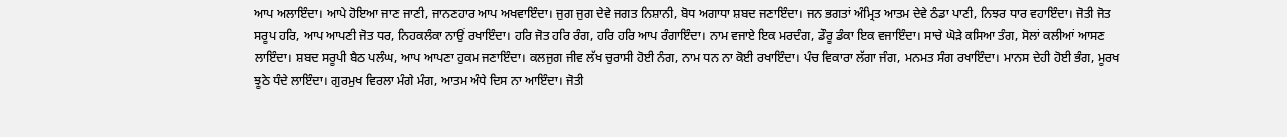ਆਪ ਅਲਾਇੰਦਾ। ਆਪੇ ਹੋਇਆ ਜਾਣ ਜਾਣੀ, ਜਾਨਣਹਾਰ ਆਪ ਅਖਵਾਇੰਦਾ। ਜੁਗ ਜੁਗ ਦੇਵੇ ਜਗਤ ਨਿਸ਼ਾਨੀ, ਬੋਧ ਅਗਾਧਾ ਸ਼ਬਦ ਜਣਾਇੰਦਾ। ਜਨ ਭਗਤਾਂ ਅੰਮ੍ਰਿਤ ਆਤਮ ਦੇਵੇ ਠੰਡਾ ਪਾਣੀ, ਨਿਝਰ ਧਾਰ ਵਹਾਇੰਦਾ। ਜੋਤੀ ਜੋਤ ਸਰੂਪ ਹਰਿ, ਆਪ ਆਪਣੀ ਜੋਤ ਧਰ, ਨਿਹਕਲੰਕਾ ਨਾਉਂ ਰਖਾਇੰਦਾ। ਹਰਿ ਜੋਤ ਹਰਿ ਰੰਗ, ਹਰਿ ਹਰਿ ਆਪ ਰੰਗਾਇੰਦਾ। ਨਾਮ ਵਜਾਏ ਇਕ ਮਰਦੰਗ, ਡੌਰੂ ਡੰਕਾ ਇਕ ਵਜਾਇੰਦਾ। ਸਾਚੇ ਘੋੜੇ ਕਸਿਆ ਤੰਗ, ਸੋਲਾਂ ਕਲੀਆਂ ਆਸਣ ਲਾਇੰਦਾ। ਸ਼ਬਦ ਸਰੂਪੀ ਬੈਠ ਪਲੰਘ, ਆਪ ਆਪਣਾ ਹੁਕਮ ਜਣਾਇੰਦਾ। ਕਲਜੁਗ ਜੀਵ ਲੱਖ ਚੁਰਾਸੀ ਹੋਈ ਨੰਗ, ਨਾਮ ਧਨ ਨਾ ਕੋਈ ਰਖਾਇੰਦਾ। ਪੰਚ ਵਿਕਾਰਾ ਲੱਗਾ ਜੰਗ, ਮਨਮਤ ਸੰਗ ਰਖਾਇੰਦਾ। ਮਾਨਸ ਦੇਹੀ ਹੋਈ ਭੰਗ, ਮੂਰਖ ਝੂਠੇ ਧੰਦੇ ਲਾਇੰਦਾ। ਗੁਰਮੁਖ ਵਿਰਲਾ ਮੰਗੇ ਮੰਗ, ਆਤਮ ਅੰਧੇ ਦਿਸ ਨਾ ਆਇੰਦਾ। ਜੋਤੀ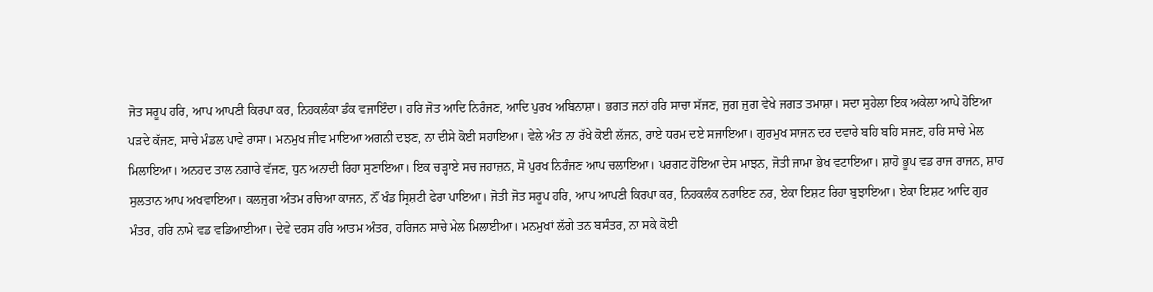ਜੋਤ ਸਰੂਪ ਹਰਿ, ਆਪ ਆਪਣੀ ਕਿਰਪਾ ਕਰ, ਨਿਹਕਲੰਕਾ ਡੰਕ ਵਜਾਇੰਦਾ। ਹਰਿ ਜੋਤ ਆਦਿ ਨਿਰੰਜਣ, ਆਦਿ ਪੁਰਖ ਅਬਿਨਾਸ਼ਾ। ਭਗਤ ਜਨਾਂ ਹਰਿ ਸਾਚਾ ਸੱਜਣ, ਜੁਗ ਜੁਗ ਵੇਖੇ ਜਗਤ ਤਮਾਸ਼ਾ। ਸਦਾ ਸੁਹੇਲਾ ਇਕ ਅਕੇਲਾ ਆਪੇ ਹੋਇਆ ਪੜਦੇ ਕੱਜਣ, ਸਾਚੇ ਮੰਡਲ ਪਾਵੇ ਰਾਸਾ। ਮਨਮੁਖ ਜੀਵ ਮਾਇਆ ਅਗਨੀ ਦਝਣ, ਨਾ ਦੀਸੇ ਕੋਈ ਸਹਾਇਆ। ਵੇਲੇ ਅੰਤ ਨਾ ਰੱਖੇ ਕੋਈ ਲੱਜਨ, ਰਾਏ ਧਰਮ ਦਏ ਸਜਾਇਆ। ਗੁਰਮੁਖ ਸਾਜਨ ਦਰ ਦਵਾਰੇ ਬਹਿ ਬਹਿ ਸਜਣ, ਹਰਿ ਸਾਚੇ ਮੇਲ ਮਿਲਾਇਆ। ਅਨਹਦ ਤਾਲ ਨਗਾਰੇ ਵੱਜਣ, ਧੁਨ ਅਨਾਦੀ ਰਿਹਾ ਸੁਣਾਇਆ। ਇਕ ਚੜ੍ਹਾਏ ਸਚ ਜਹਾਜ਼ਨ, ਸੋ ਪੁਰਖ ਨਿਰੰਜਣ ਆਪ ਚਲਾਇਆ। ਪਰਗਟ ਹੋਇਆ ਦੇਸ ਮਾਝਨ, ਜੋਤੀ ਜਾਮਾ ਭੇਖ ਵਟਾਇਆ। ਸ਼ਾਹੋ ਭੂਪ ਵਡ ਰਾਜ ਰਾਜਨ, ਸ਼ਾਹ ਸੁਲਤਾਨ ਆਪ ਅਖਵਾਇਆ। ਕਲਜੁਗ ਅੰਤਮ ਰਚਿਆ ਕਾਜਨ, ਨੌਂ ਖੰਡ ਸ੍ਰਿਸ਼ਟੀ ਫੇਰਾ ਪਾਇਆ। ਜੋਤੀ ਜੋਤ ਸਰੂਪ ਹਰਿ, ਆਪ ਆਪਣੀ ਕਿਰਪਾ ਕਰ, ਨਿਹਕਲੰਕ ਨਰਾਇਣ ਨਰ, ਏਕਾ ਇਸ਼ਟ ਰਿਹਾ ਬੁਝਾਇਆ। ਏਕਾ ਇਸ਼ਟ ਆਦਿ ਗੁਰ ਮੰਤਰ, ਹਰਿ ਨਾਮੇ ਵਡ ਵਡਿਆਈਆ। ਦੇਵੇ ਦਰਸ ਹਰਿ ਆਤਮ ਅੰਤਰ, ਹਰਿਜਨ ਸਾਚੇ ਮੇਲ ਮਿਲਾਈਆ। ਮਨਮੁਖਾਂ ਲੱਗੇ ਤਨ ਬਸੰਤਰ, ਨਾ ਸਕੇ ਕੋਈ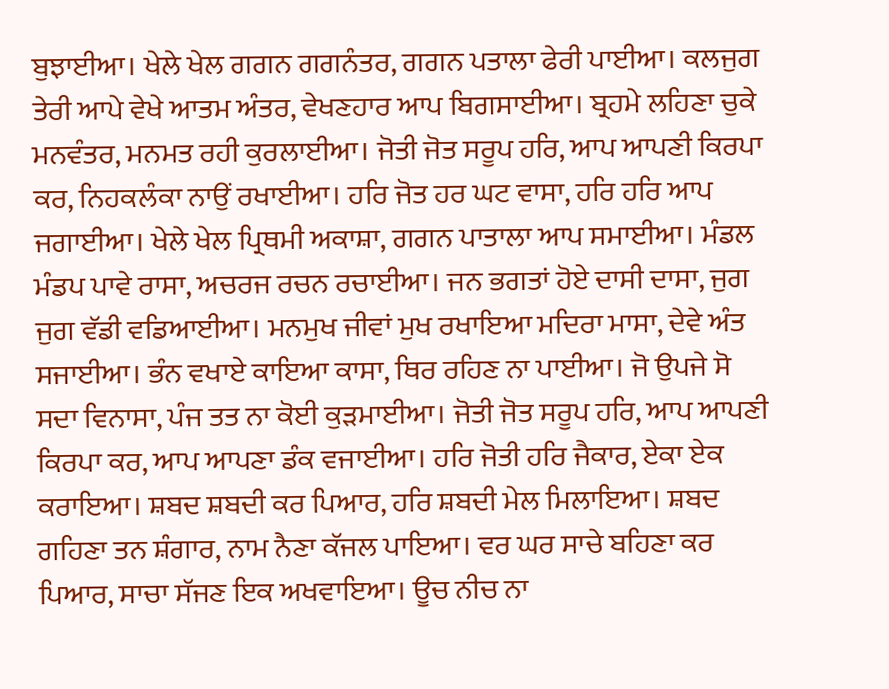ਬੁਝਾਈਆ। ਖੇਲੇ ਖੇਲ ਗਗਨ ਗਗਨੰਤਰ, ਗਗਨ ਪਤਾਲਾ ਫੇਰੀ ਪਾਈਆ। ਕਲਜੁਗ ਤੇਰੀ ਆਪੇ ਵੇਖੇ ਆਤਮ ਅੰਤਰ, ਵੇਖਣਹਾਰ ਆਪ ਬਿਗਸਾਈਆ। ਬ੍ਰਹਮੇ ਲਹਿਣਾ ਚੁਕੇ ਮਨਵੰਤਰ, ਮਨਮਤ ਰਹੀ ਕੁਰਲਾਈਆ। ਜੋਤੀ ਜੋਤ ਸਰੂਪ ਹਰਿ, ਆਪ ਆਪਣੀ ਕਿਰਪਾ ਕਰ, ਨਿਹਕਲੰਕਾ ਨਾਉਂ ਰਖਾਈਆ। ਹਰਿ ਜੋਤ ਹਰ ਘਟ ਵਾਸਾ, ਹਰਿ ਹਰਿ ਆਪ ਜਗਾਈਆ। ਖੇਲੇ ਖੇਲ ਪ੍ਰਿਥਮੀ ਅਕਾਸ਼ਾ, ਗਗਨ ਪਾਤਾਲਾ ਆਪ ਸਮਾਈਆ। ਮੰਡਲ ਮੰਡਪ ਪਾਵੇ ਰਾਸਾ, ਅਚਰਜ ਰਚਨ ਰਚਾਈਆ। ਜਨ ਭਗਤਾਂ ਹੋਏ ਦਾਸੀ ਦਾਸਾ, ਜੁਗ ਜੁਗ ਵੱਡੀ ਵਡਿਆਈਆ। ਮਨਮੁਖ ਜੀਵਾਂ ਮੁਖ ਰਖਾਇਆ ਮਦਿਰਾ ਮਾਸਾ, ਦੇਵੇ ਅੰਤ ਸਜਾਈਆ। ਭੰਨ ਵਖਾਏ ਕਾਇਆ ਕਾਸਾ, ਥਿਰ ਰਹਿਣ ਨਾ ਪਾਈਆ। ਜੋ ਉਪਜੇ ਸੋ ਸਦਾ ਵਿਨਾਸਾ, ਪੰਜ ਤਤ ਨਾ ਕੋਈ ਕੁੜਮਾਈਆ। ਜੋਤੀ ਜੋਤ ਸਰੂਪ ਹਰਿ, ਆਪ ਆਪਣੀ ਕਿਰਪਾ ਕਰ, ਆਪ ਆਪਣਾ ਡੰਕ ਵਜਾਈਆ। ਹਰਿ ਜੋਤੀ ਹਰਿ ਜੈਕਾਰ, ਏਕਾ ਏਕ ਕਰਾਇਆ। ਸ਼ਬਦ ਸ਼ਬਦੀ ਕਰ ਪਿਆਰ, ਹਰਿ ਸ਼ਬਦੀ ਮੇਲ ਮਿਲਾਇਆ। ਸ਼ਬਦ ਗਹਿਣਾ ਤਨ ਸ਼ੰਗਾਰ, ਨਾਮ ਨੈਣਾ ਕੱਜਲ ਪਾਇਆ। ਵਰ ਘਰ ਸਾਚੇ ਬਹਿਣਾ ਕਰ ਪਿਆਰ, ਸਾਚਾ ਸੱਜਣ ਇਕ ਅਖਵਾਇਆ। ਊਚ ਨੀਚ ਨਾ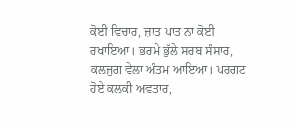ਕੋਈ ਵਿਚਾਰ, ਜ਼ਾਤ ਪਾਤ ਨਾ ਕੋਈ ਰਖਾਇਆ। ਭਰਮੇ ਭੁੱਲੇ ਸਰਬ ਸੰਸਾਰ, ਕਲਜੁਗ ਵੇਲਾ ਅੰਤਮ ਆਇਆ। ਪਰਗਟ ਹੋਏ ਕਲਕੀ ਅਵਤਾਰ,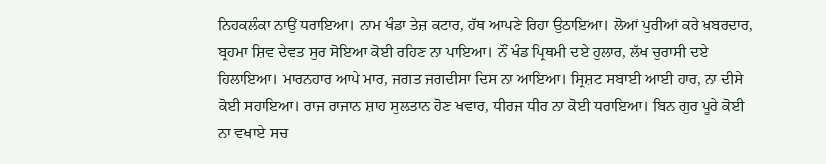ਨਿਹਕਲੰਕਾ ਨਾਉਂ ਧਰਾਇਆ। ਨਾਮ ਖੰਡਾ ਤੇਜ਼ ਕਟਾਰ, ਹੱਥ ਆਪਣੇ ਰਿਹਾ ਉਠਾਇਆ। ਲੋਆਂ ਪੁਰੀਆਂ ਕਰੇ ਖ਼ਬਰਦਾਰ, ਬ੍ਰਹਮਾ ਸ਼ਿਵ ਦੇਵਤ ਸੁਰ ਸੋਇਆ ਕੋਈ ਰਹਿਣ ਨਾ ਪਾਇਆ। ਨੌਂ ਖੰਡ ਪ੍ਰਿਥਮੀ ਦਏ ਹੁਲਾਰ, ਲੱਖ ਚੁਰਾਸੀ ਦਏ ਹਿਲਾਇਆ। ਮਾਰਨਹਾਰ ਆਪੇ ਮਾਰ, ਜਗਤ ਜਗਦੀਸਾ ਦਿਸ ਨਾ ਆਇਆ। ਸ੍ਰਿਸ਼ਟ ਸਬਾਈ ਆਈ ਹਾਰ, ਨਾ ਦੀਸੇ ਕੋਈ ਸਹਾਇਆ। ਰਾਜ ਰਾਜਾਨ ਸ਼ਾਹ ਸੁਲਤਾਨ ਹੋਣ ਖਵਾਰ, ਧੀਰਜ ਧੀਰ ਨਾ ਕੋਈ ਧਰਾਇਆ। ਬਿਨ ਗੁਰ ਪੂਰੇ ਕੋਈ ਨਾ ਵਖਾਏ ਸਚ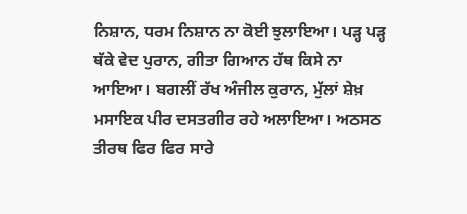ਨਿਸ਼ਾਨ, ਧਰਮ ਨਿਸ਼ਾਨ ਨਾ ਕੋਈ ਝੁਲਾਇਆ। ਪੜ੍ਹ ਪੜ੍ਹ ਥੱਕੇ ਵੇਦ ਪੁਰਾਨ, ਗੀਤਾ ਗਿਆਨ ਹੱਥ ਕਿਸੇ ਨਾ ਆਇਆ। ਬਗਲੀਂ ਰੱਖ ਅੰਜੀਲ ਕੁਰਾਨ, ਮੁੱਲਾਂ ਸ਼ੇਖ਼ ਮਸਾਇਕ ਪੀਰ ਦਸਤਗੀਰ ਰਹੇ ਅਲਾਇਆ। ਅਠਸਠ ਤੀਰਥ ਫਿਰ ਫਿਰ ਸਾਰੇ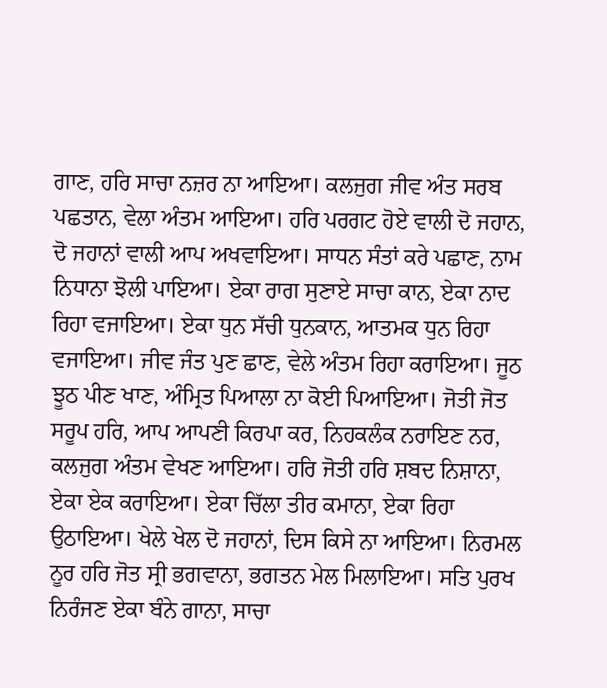ਗਾਣ, ਹਰਿ ਸਾਚਾ ਨਜ਼ਰ ਨਾ ਆਇਆ। ਕਲਜੁਗ ਜੀਵ ਅੰਤ ਸਰਬ ਪਛਤਾਨ, ਵੇਲਾ ਅੰਤਮ ਆਇਆ। ਹਰਿ ਪਰਗਟ ਹੋਏ ਵਾਲੀ ਦੋ ਜਹਾਨ, ਦੋ ਜਹਾਨਾਂ ਵਾਲੀ ਆਪ ਅਖਵਾਇਆ। ਸਾਧਨ ਸੰਤਾਂ ਕਰੇ ਪਛਾਣ, ਨਾਮ ਨਿਧਾਨਾ ਝੋਲੀ ਪਾਇਆ। ਏਕਾ ਰਾਗ ਸੁਣਾਏ ਸਾਚਾ ਕਾਨ, ਏਕਾ ਨਾਦ ਰਿਹਾ ਵਜਾਇਆ। ਏਕਾ ਧੁਨ ਸੱਚੀ ਧੁਨਕਾਨ, ਆਤਮਕ ਧੁਨ ਰਿਹਾ ਵਜਾਇਆ। ਜੀਵ ਜੰਤ ਪੁਣ ਛਾਣ, ਵੇਲੇ ਅੰਤਮ ਰਿਹਾ ਕਰਾਇਆ। ਜੂਠ ਝੂਠ ਪੀਣ ਖਾਣ, ਅੰਮ੍ਰਿਤ ਪਿਆਲਾ ਨਾ ਕੋਈ ਪਿਆਇਆ। ਜੋਤੀ ਜੋਤ ਸਰੂਪ ਹਰਿ, ਆਪ ਆਪਣੀ ਕਿਰਪਾ ਕਰ, ਨਿਹਕਲੰਕ ਨਰਾਇਣ ਨਰ, ਕਲਜੁਗ ਅੰਤਮ ਵੇਖਣ ਆਇਆ। ਹਰਿ ਜੋਤੀ ਹਰਿ ਸ਼ਬਦ ਨਿਸ਼ਾਨਾ, ਏਕਾ ਏਕ ਕਰਾਇਆ। ਏਕਾ ਚਿੱਲਾ ਤੀਰ ਕਮਾਨਾ, ਏਕਾ ਰਿਹਾ ਉਠਾਇਆ। ਖੇਲੇ ਖੇਲ ਦੋ ਜਹਾਨਾਂ, ਦਿਸ ਕਿਸੇ ਨਾ ਆਇਆ। ਨਿਰਮਲ ਨੂਰ ਹਰਿ ਜੋਤ ਸ੍ਰੀ ਭਗਵਾਨਾ, ਭਗਤਨ ਮੇਲ ਮਿਲਾਇਆ। ਸਤਿ ਪੁਰਖ ਨਿਰੰਜਣ ਏਕਾ ਬੰਨੇ ਗਾਨਾ, ਸਾਚਾ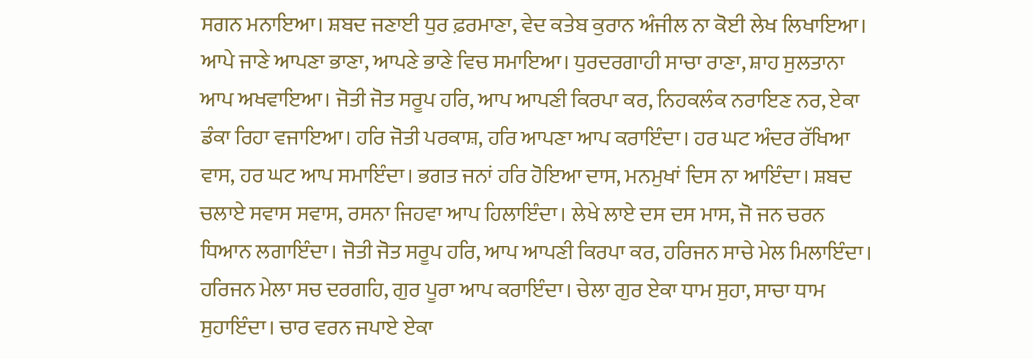ਸਗਨ ਮਨਾਇਆ। ਸ਼ਬਦ ਜਣਾਈ ਧੁਰ ਫ਼ਰਮਾਣਾ, ਵੇਦ ਕਤੇਬ ਕੁਰਾਨ ਅੰਜੀਲ ਨਾ ਕੋਈ ਲੇਖ ਲਿਖਾਇਆ। ਆਪੇ ਜਾਣੇ ਆਪਣਾ ਭਾਣਾ, ਆਪਣੇ ਭਾਣੇ ਵਿਚ ਸਮਾਇਆ। ਧੁਰਦਰਗਾਹੀ ਸਾਚਾ ਰਾਣਾ, ਸ਼ਾਹ ਸੁਲਤਾਨਾ ਆਪ ਅਖਵਾਇਆ। ਜੋਤੀ ਜੋਤ ਸਰੂਪ ਹਰਿ, ਆਪ ਆਪਣੀ ਕਿਰਪਾ ਕਰ, ਨਿਹਕਲੰਕ ਨਰਾਇਣ ਨਰ, ਏਕਾ ਡੰਕਾ ਰਿਹਾ ਵਜਾਇਆ। ਹਰਿ ਜੋਤੀ ਪਰਕਾਸ਼, ਹਰਿ ਆਪਣਾ ਆਪ ਕਰਾਇੰਦਾ। ਹਰ ਘਟ ਅੰਦਰ ਰੱਖਿਆ ਵਾਸ, ਹਰ ਘਟ ਆਪ ਸਮਾਇੰਦਾ। ਭਗਤ ਜਨਾਂ ਹਰਿ ਹੋਇਆ ਦਾਸ, ਮਨਮੁਖਾਂ ਦਿਸ ਨਾ ਆਇੰਦਾ। ਸ਼ਬਦ ਚਲਾਏ ਸਵਾਸ ਸਵਾਸ, ਰਸਨਾ ਜਿਹਵਾ ਆਪ ਹਿਲਾਇੰਦਾ। ਲੇਖੇ ਲਾਏ ਦਸ ਦਸ ਮਾਸ, ਜੋ ਜਨ ਚਰਨ ਧਿਆਨ ਲਗਾਇੰਦਾ। ਜੋਤੀ ਜੋਤ ਸਰੂਪ ਹਰਿ, ਆਪ ਆਪਣੀ ਕਿਰਪਾ ਕਰ, ਹਰਿਜਨ ਸਾਚੇ ਮੇਲ ਮਿਲਾਇੰਦਾ। ਹਰਿਜਨ ਮੇਲਾ ਸਚ ਦਰਗਹਿ, ਗੁਰ ਪੂਰਾ ਆਪ ਕਰਾਇੰਦਾ। ਚੇਲਾ ਗੁਰ ਏਕਾ ਧਾਮ ਸੁਹਾ, ਸਾਚਾ ਧਾਮ ਸੁਹਾਇੰਦਾ। ਚਾਰ ਵਰਨ ਜਪਾਏ ਏਕਾ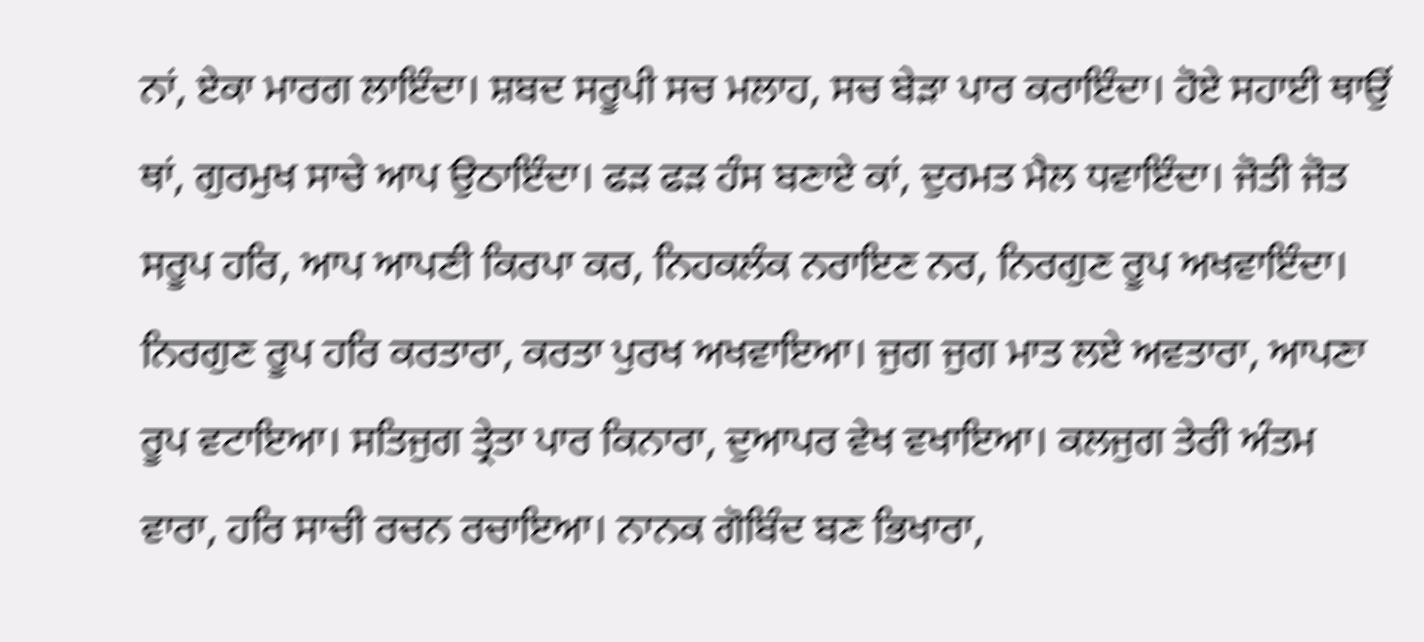ਨਾਂ, ਏਕਾ ਮਾਰਗ ਲਾਇੰਦਾ। ਸ਼ਬਦ ਸਰੂਪੀ ਸਚ ਮਲਾਹ, ਸਚ ਬੇੜਾ ਪਾਰ ਕਰਾਇੰਦਾ। ਹੋਏ ਸਹਾਈ ਥਾਉਂ ਥਾਂ, ਗੁਰਮੁਖ ਸਾਚੇ ਆਪ ਉਠਾਇੰਦਾ। ਫੜ ਫੜ ਹੰਸ ਬਣਾਏ ਕਾਂ, ਦੁਰਮਤ ਮੈਲ ਧਵਾਇੰਦਾ। ਜੋਤੀ ਜੋਤ ਸਰੂਪ ਹਰਿ, ਆਪ ਆਪਣੀ ਕਿਰਪਾ ਕਰ, ਨਿਹਕਲੰਕ ਨਰਾਇਣ ਨਰ, ਨਿਰਗੁਣ ਰੂਪ ਅਖਵਾਇੰਦਾ। ਨਿਰਗੁਣ ਰੂਪ ਹਰਿ ਕਰਤਾਰਾ, ਕਰਤਾ ਪੁਰਖ ਅਖਵਾਇਆ। ਜੁਗ ਜੁਗ ਮਾਤ ਲਏ ਅਵਤਾਰਾ, ਆਪਣਾ ਰੂਪ ਵਟਾਇਆ। ਸਤਿਜੁਗ ਤ੍ਰੇਤਾ ਪਾਰ ਕਿਨਾਰਾ, ਦੁਆਪਰ ਵੇਖ ਵਖਾਇਆ। ਕਲਜੁਗ ਤੇਰੀ ਅੰਤਮ ਵਾਰਾ, ਹਰਿ ਸਾਚੀ ਰਚਨ ਰਚਾਇਆ। ਨਾਨਕ ਗੋਬਿੰਦ ਬਣ ਭਿਖਾਰਾ,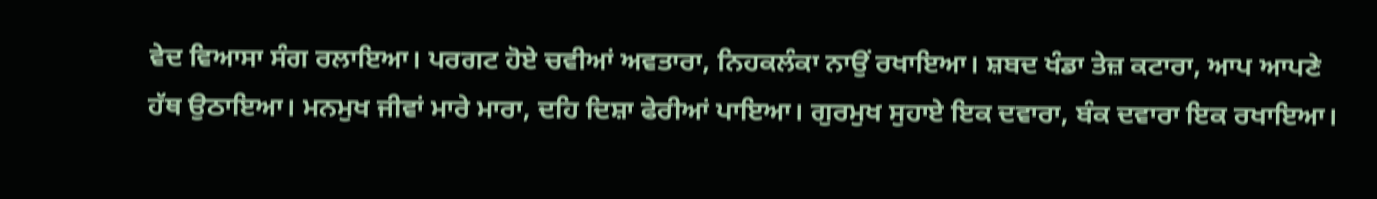ਵੇਦ ਵਿਆਸਾ ਸੰਗ ਰਲਾਇਆ। ਪਰਗਟ ਹੋਏ ਚਵੀਆਂ ਅਵਤਾਰਾ, ਨਿਹਕਲੰਕਾ ਨਾਉਂ ਰਖਾਇਆ। ਸ਼ਬਦ ਖੰਡਾ ਤੇਜ਼ ਕਟਾਰਾ, ਆਪ ਆਪਣੇ ਹੱਥ ਉਠਾਇਆ। ਮਨਮੁਖ ਜੀਵਾਂ ਮਾਰੇ ਮਾਰਾ, ਦਹਿ ਦਿਸ਼ਾ ਫੇਰੀਆਂ ਪਾਇਆ। ਗੁਰਮੁਖ ਸੁਹਾਏ ਇਕ ਦਵਾਰਾ, ਬੰਕ ਦਵਾਰਾ ਇਕ ਰਖਾਇਆ।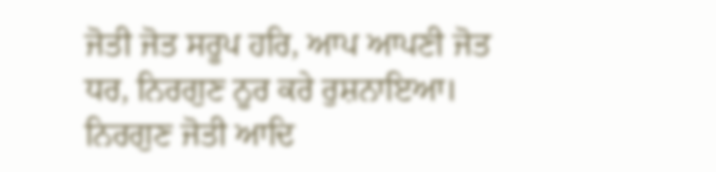ਜੋਤੀ ਜੋਤ ਸਰੂਪ ਹਰਿ, ਆਪ ਆਪਣੀ ਜੋਤ ਧਰ, ਨਿਰਗੁਣ ਨੂਰ ਕਰੇ ਰੁਸ਼ਨਾਇਆ। ਨਿਰਗੁਣ ਜੋਤੀ ਆਦਿ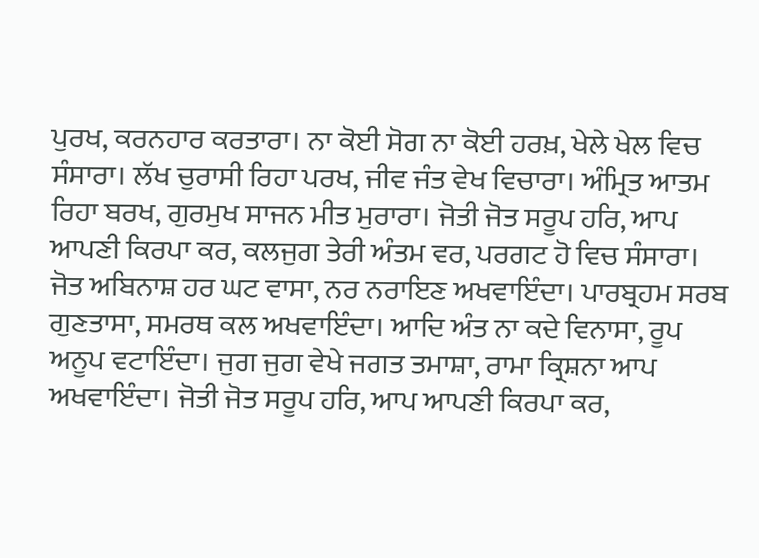ਪੁਰਖ, ਕਰਨਹਾਰ ਕਰਤਾਰਾ। ਨਾ ਕੋਈ ਸੋਗ ਨਾ ਕੋਈ ਹਰਖ਼, ਖੇਲੇ ਖੇਲ ਵਿਚ ਸੰਸਾਰਾ। ਲੱਖ ਚੁਰਾਸੀ ਰਿਹਾ ਪਰਖ, ਜੀਵ ਜੰਤ ਵੇਖ ਵਿਚਾਰਾ। ਅੰਮ੍ਰਿਤ ਆਤਮ ਰਿਹਾ ਬਰਖ, ਗੁਰਮੁਖ ਸਾਜਨ ਮੀਤ ਮੁਰਾਰਾ। ਜੋਤੀ ਜੋਤ ਸਰੂਪ ਹਰਿ, ਆਪ ਆਪਣੀ ਕਿਰਪਾ ਕਰ, ਕਲਜੁਗ ਤੇਰੀ ਅੰਤਮ ਵਰ, ਪਰਗਟ ਹੋ ਵਿਚ ਸੰਸਾਰਾ। ਜੋਤ ਅਬਿਨਾਸ਼ ਹਰ ਘਟ ਵਾਸਾ, ਨਰ ਨਰਾਇਣ ਅਖਵਾਇੰਦਾ। ਪਾਰਬ੍ਰਹਮ ਸਰਬ ਗੁਣਤਾਸਾ, ਸਮਰਥ ਕਲ ਅਖਵਾਇੰਦਾ। ਆਦਿ ਅੰਤ ਨਾ ਕਦੇ ਵਿਨਾਸਾ, ਰੂਪ ਅਨੂਪ ਵਟਾਇੰਦਾ। ਜੁਗ ਜੁਗ ਵੇਖੇ ਜਗਤ ਤਮਾਸ਼ਾ, ਰਾਮਾ ਕ੍ਰਿਸ਼ਨਾ ਆਪ ਅਖਵਾਇੰਦਾ। ਜੋਤੀ ਜੋਤ ਸਰੂਪ ਹਰਿ, ਆਪ ਆਪਣੀ ਕਿਰਪਾ ਕਰ,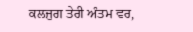ਕਲਜੁਗ ਤੇਰੀ ਅੰਤਮ ਵਰ,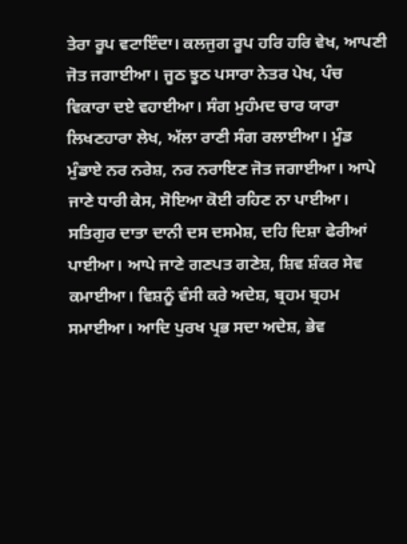ਤੇਰਾ ਰੂਪ ਵਟਾਇੰਦਾ। ਕਲਜੁਗ ਰੂਪ ਹਰਿ ਹਰਿ ਵੇਖ, ਆਪਣੀ ਜੋਤ ਜਗਾਈਆ। ਜੂਠ ਝੂਠ ਪਸਾਰਾ ਨੇਤਰ ਪੇਖ, ਪੰਚ ਵਿਕਾਰਾ ਦਏ ਵਹਾਈਆ। ਸੰਗ ਮੁਹੰਮਦ ਚਾਰ ਯਾਰਾ ਲਿਖਣਹਾਰਾ ਲੇਖ, ਅੱਲਾ ਰਾਣੀ ਸੰਗ ਰਲਾਈਆ। ਮੂੰਡ ਮੁੰਡਾਏ ਨਰ ਨਰੇਸ਼, ਨਰ ਨਰਾਇਣ ਜੋਤ ਜਗਾਈਆ। ਆਪੇ ਜਾਣੇ ਧਾਰੀ ਕੇਸ, ਸੋਇਆ ਕੋਈ ਰਹਿਣ ਨਾ ਪਾਈਆ। ਸਤਿਗੁਰ ਦਾਤਾ ਦਾਨੀ ਦਸ ਦਸਮੇਸ਼, ਦਹਿ ਦਿਸ਼ਾ ਫੇਰੀਆਂ ਪਾਈਆ। ਆਪੇ ਜਾਣੇ ਗਣਪਤ ਗਣੇਸ਼, ਸ਼ਿਵ ਸ਼ੰਕਰ ਸੇਵ ਕਮਾਈਆ। ਵਿਸ਼ਨੂੰ ਵੰਸੀ ਕਰੇ ਅਦੇਸ਼, ਬ੍ਰਹਮ ਬ੍ਰਹਮ ਸਮਾਈਆ। ਆਦਿ ਪੁਰਖ ਪ੍ਰਭ ਸਦਾ ਅਦੇਸ਼, ਭੇਵ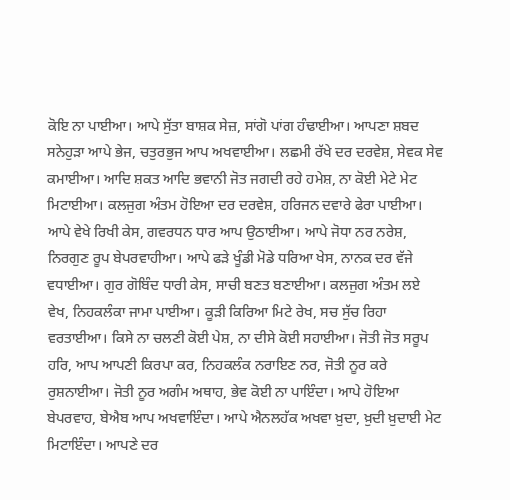ਕੋਇ ਨਾ ਪਾਈਆ। ਆਪੇ ਸੁੱਤਾ ਬਾਸ਼ਕ ਸੇਜ਼, ਸਾਂਗੋ ਪਾਂਗ ਹੰਢਾਈਆ। ਆਪਣਾ ਸ਼ਬਦ ਸਨੇਹੁੜਾ ਆਪੇ ਭੇਜ, ਚਤੁਰਭੁਜ ਆਪ ਅਖਵਾਈਆ। ਲਛਮੀ ਰੱਖੇ ਦਰ ਦਰਵੇਸ਼, ਸੇਵਕ ਸੇਵ ਕਮਾਈਆ। ਆਦਿ ਸ਼ਕਤ ਆਦਿ ਭਵਾਨੀ ਜੋਤ ਜਗਦੀ ਰਹੇ ਹਮੇਸ਼, ਨਾ ਕੋਈ ਮੇਟੇ ਮੇਟ ਮਿਟਾਈਆ। ਕਲਜੁਗ ਅੰਤਮ ਹੋਇਆ ਦਰ ਦਰਵੇਸ਼, ਹਰਿਜਨ ਦਵਾਰੇ ਫੇਰਾ ਪਾਈਆ। ਆਪੇ ਵੇਖੇ ਰਿਖੀ ਕੇਸ, ਗਵਰਧਨ ਧਾਰ ਆਪ ਉਠਾਈਆ। ਆਪੇ ਜੋਧਾ ਨਰ ਨਰੇਸ਼, ਨਿਰਗੁਣ ਰੂਪ ਬੇਪਰਵਾਹੀਆ। ਆਪੇ ਫੜੇ ਖੂੰਡੀ ਮੋਡੇ ਧਰਿਆ ਖੇਸ, ਨਾਨਕ ਦਰ ਵੱਜੇ ਵਧਾਈਆ। ਗੁਰ ਗੋਬਿੰਦ ਧਾਰੀ ਕੇਸ, ਸਾਚੀ ਬਣਤ ਬਣਾਈਆ। ਕਲਜੁਗ ਅੰਤਮ ਲਏ ਵੇਖ, ਨਿਹਕਲੰਕਾ ਜਾਮਾ ਪਾਈਆ। ਕੂੜੀ ਕਿਰਿਆ ਮਿਟੇ ਰੇਖ, ਸਚ ਸੁੱਚ ਰਿਹਾ ਵਰਤਾਈਆ। ਕਿਸੇ ਨਾ ਚਲਣੀ ਕੋਈ ਪੇਸ਼, ਨਾ ਦੀਸੇ ਕੋਈ ਸਹਾਈਆ। ਜੋਤੀ ਜੋਤ ਸਰੂਪ ਹਰਿ, ਆਪ ਆਪਣੀ ਕਿਰਪਾ ਕਰ, ਨਿਹਕਲੰਕ ਨਰਾਇਣ ਨਰ, ਜੋਤੀ ਨੂਰ ਕਰੇ ਰੁਸ਼ਨਾਈਆ। ਜੋਤੀ ਨੂਰ ਅਗੰਮ ਅਥਾਹ, ਭੇਵ ਕੋਈ ਨਾ ਪਾਇੰਦਾ। ਆਪੇ ਹੋਇਆ ਬੇਪਰਵਾਹ, ਬੇਐਬ ਆਪ ਅਖਵਾਇੰਦਾ। ਆਪੇ ਐਨਲਹੱਕ ਅਖਵਾ ਖ਼ੁਦਾ, ਖ਼ੁਦੀ ਖ਼ੁਦਾਈ ਮੇਟ ਮਿਟਾਇੰਦਾ। ਆਪਣੇ ਦਰ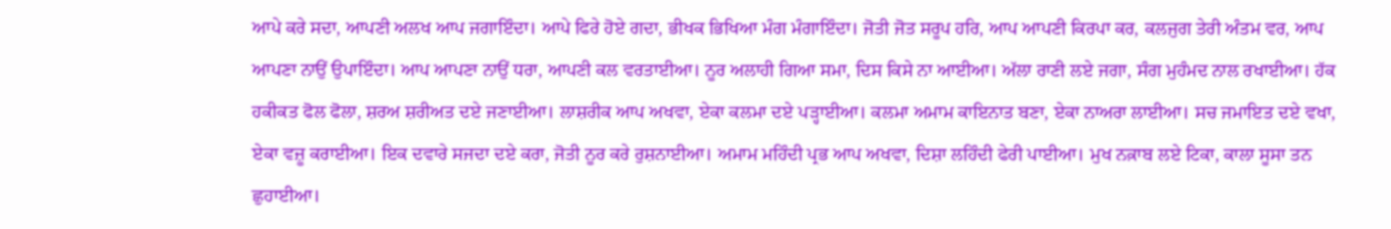ਆਪੇ ਕਰੇ ਸਦਾ, ਆਪਣੀ ਅਲਖ ਆਪ ਜਗਾਇੰਦਾ। ਆਪੇ ਫਿਰੇ ਹੋਏ ਗਦਾ, ਭੀਖਕ ਭਿਖਿਆ ਮੰਗ ਮੰਗਾਇੰਦਾ। ਜੋਤੀ ਜੋਤ ਸਰੂਪ ਹਰਿ, ਆਪ ਆਪਣੀ ਕਿਰਪਾ ਕਰ, ਕਲਜੁਗ ਤੇਰੀ ਅੰਤਮ ਵਰ, ਆਪ ਆਪਣਾ ਨਾਉਂ ਉਪਾਇੰਦਾ। ਆਪ ਆਪਣਾ ਨਾਉਂ ਧਰਾ, ਆਪਣੀ ਕਲ ਵਰਤਾਈਆ। ਨੂਰ ਅਲਾਹੀ ਗਿਆ ਸਮਾ, ਦਿਸ ਕਿਸੇ ਨਾ ਆਈਆ। ਅੱਲਾ ਰਾਣੀ ਲਏ ਜਗਾ, ਸੰਗ ਮੁਹੰਮਦ ਨਾਲ ਰਖਾਈਆ। ਹੱਕ ਹਕੀਕਤ ਫੋਲ ਫੋਲਾ, ਸ਼ਰਅ ਸ਼ਰੀਅਤ ਦਏ ਜਣਾਈਆ। ਲਾਸ਼ਰੀਕ ਆਪ ਅਖਵਾ, ਏਕਾ ਕਲਮਾ ਦਏ ਪੜ੍ਹਾਈਆ। ਕਲਮਾ ਅਮਾਮ ਕਾਇਨਾਤ ਬਣਾ, ਏਕਾ ਨਾਅਰਾ ਲਾਈਆ। ਸਚ ਜਮਾਇਤ ਦਏ ਵਖਾ, ਏਕਾ ਵਜ਼ੂ ਕਰਾਈਆ। ਇਕ ਦਵਾਰੇ ਸਜਦਾ ਦਏ ਕਰਾ, ਜੋਤੀ ਨੂਰ ਕਰੇ ਰੁਸ਼ਨਾਈਆ। ਅਮਾਮ ਮਹਿੰਦੀ ਪ੍ਰਭ ਆਪ ਅਖਵਾ, ਦਿਸ਼ਾ ਲਹਿੰਦੀ ਫੇਰੀ ਪਾਈਆ। ਮੁਖ ਨਕ਼ਾਬ ਲਏ ਟਿਕਾ, ਕਾਲਾ ਸੂਸਾ ਤਨ ਛੁਹਾਈਆ।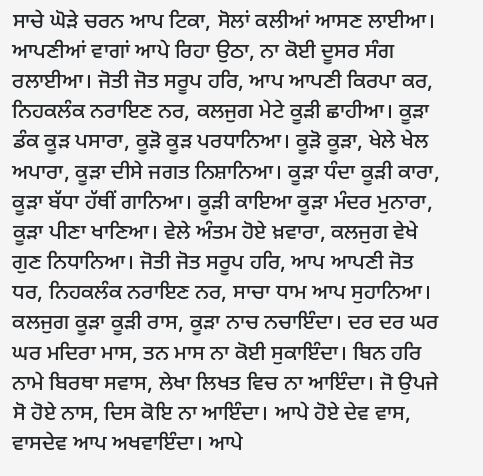ਸਾਚੇ ਘੋੜੇ ਚਰਨ ਆਪ ਟਿਕਾ, ਸੋਲਾਂ ਕਲੀਆਂ ਆਸਣ ਲਾਈਆ। ਆਪਣੀਆਂ ਵਾਗਾਂ ਆਪੇ ਰਿਹਾ ਉਠਾ, ਨਾ ਕੋਈ ਦੂਸਰ ਸੰਗ ਰਲਾਈਆ। ਜੋਤੀ ਜੋਤ ਸਰੂਪ ਹਰਿ, ਆਪ ਆਪਣੀ ਕਿਰਪਾ ਕਰ, ਨਿਹਕਲੰਕ ਨਰਾਇਣ ਨਰ, ਕਲਜੁਗ ਮੇਟੇ ਕੂੜੀ ਛਾਹੀਆ। ਕੂੜਾ ਡੰਕ ਕੂੜ ਪਸਾਰਾ, ਕੂੜੋ ਕੂੜ ਪਰਧਾਨਿਆ। ਕੂੜੋ ਕੂੜਾ, ਖੇਲੇ ਖੇਲ ਅਪਾਰਾ, ਕੂੜਾ ਦੀਸੇ ਜਗਤ ਨਿਸ਼ਾਨਿਆ। ਕੂੜਾ ਧੰਦਾ ਕੂੜੀ ਕਾਰਾ, ਕੂੜਾ ਬੱਧਾ ਹੱਥੀਂ ਗਾਨਿਆ। ਕੂੜੀ ਕਾਇਆ ਕੂੜਾ ਮੰਦਰ ਮੁਨਾਰਾ, ਕੂੜਾ ਪੀਣਾ ਖਾਣਿਆ। ਵੇਲੇ ਅੰਤਮ ਹੋਏ ਖ਼ਵਾਰਾ, ਕਲਜੁਗ ਵੇਖੇ ਗੁਣ ਨਿਧਾਨਿਆ। ਜੋਤੀ ਜੋਤ ਸਰੂਪ ਹਰਿ, ਆਪ ਆਪਣੀ ਜੋਤ ਧਰ, ਨਿਹਕਲੰਕ ਨਰਾਇਣ ਨਰ, ਸਾਚਾ ਧਾਮ ਆਪ ਸੁਹਾਨਿਆ। ਕਲਜੁਗ ਕੂੜਾ ਕੂੜੀ ਰਾਸ, ਕੂੜਾ ਨਾਚ ਨਚਾਇੰਦਾ। ਦਰ ਦਰ ਘਰ ਘਰ ਮਦਿਰਾ ਮਾਸ, ਤਨ ਮਾਸ ਨਾ ਕੋਈ ਸੁਕਾਇੰਦਾ। ਬਿਨ ਹਰਿ ਨਾਮੇ ਬਿਰਥਾ ਸਵਾਸ, ਲੇਖਾ ਲਿਖਤ ਵਿਚ ਨਾ ਆਇੰਦਾ। ਜੋ ਉਪਜੇ ਸੋ ਹੋਏ ਨਾਸ, ਦਿਸ ਕੋਇ ਨਾ ਆਇੰਦਾ। ਆਪੇ ਹੋਏ ਦੇਵ ਵਾਸ, ਵਾਸਦੇਵ ਆਪ ਅਖਵਾਇੰਦਾ। ਆਪੇ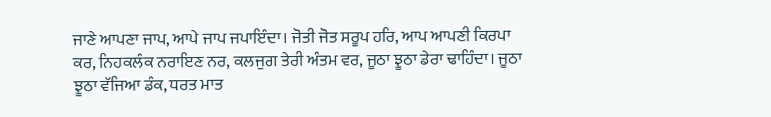ਜਾਣੇ ਆਪਣਾ ਜਾਪ, ਆਪੇ ਜਾਪ ਜਪਾਇੰਦਾ। ਜੋਤੀ ਜੋਤ ਸਰੂਪ ਹਰਿ, ਆਪ ਆਪਣੀ ਕਿਰਪਾ ਕਰ, ਨਿਹਕਲੰਕ ਨਰਾਇਣ ਨਰ, ਕਲਜੁਗ ਤੇਰੀ ਅੰਤਮ ਵਰ, ਜੂਠਾ ਝੂਠਾ ਡੇਰਾ ਢਾਹਿੰਦਾ। ਜੂਠਾ ਝੂਠਾ ਵੱਜਿਆ ਡੰਕ, ਧਰਤ ਮਾਤ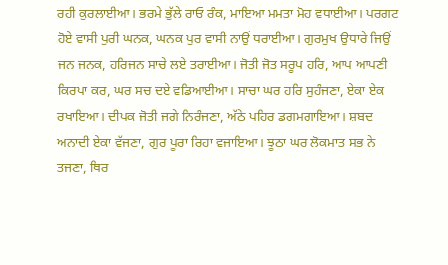ਰਹੀ ਕੁਰਲਾਈਆ। ਭਰਮੇ ਭੁੱਲੇ ਰਾਓ ਰੰਕ, ਮਾਇਆ ਮਮਤਾ ਮੋਹ ਵਧਾਈਆ। ਪਰਗਟ ਹੋਏ ਵਾਸੀ ਪੁਰੀ ਘਨਕ, ਘਨਕ ਪੁਰ ਵਾਸੀ ਨਾਉਂ ਧਰਾਈਆ। ਗੁਰਮੁਖ ਉਧਾਰੇ ਜਿਉਂ ਜਨ ਜਨਕ, ਹਰਿਜਨ ਸਾਚੇ ਲਏ ਤਰਾਈਆ। ਜੋਤੀ ਜੋਤ ਸਰੂਪ ਹਰਿ, ਆਪ ਆਪਣੀ ਕਿਰਪਾ ਕਰ, ਘਰ ਸਚ ਦਏ ਵਡਿਆਈਆ। ਸਾਚਾ ਘਰ ਹਰਿ ਸੁਹੰਜਣਾ, ਏਕਾ ਏਕ ਰਖਾਇਆ। ਦੀਪਕ ਜੋਤੀ ਜਗੇ ਨਿਰੰਜਣਾ, ਅੱਠੇ ਪਹਿਰ ਡਗਮਗਾਇਆ। ਸ਼ਬਦ ਅਨਾਦੀ ਏਕਾ ਵੱਜਣਾ, ਗੁਰ ਪੂਰਾ ਰਿਹਾ ਵਜਾਇਆ। ਝੂਠਾ ਘਰ ਲੋਕਮਾਤ ਸਭ ਨੇ ਤਜਣਾ, ਥਿਰ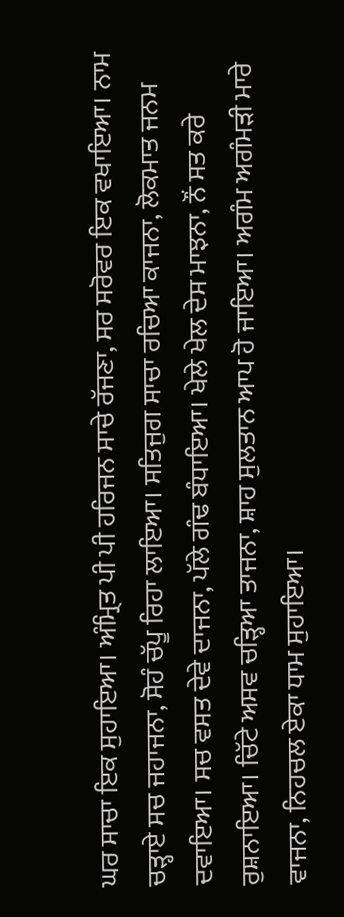ਘਰ ਸਾਚਾ ਇਕ ਸੁਹਾਇਆ। ਅੰਮ੍ਰਿਤ ਪੀ ਪੀ ਹਰਿਜਨ ਸਾਚੇ ਰੱਜਣਾ, ਸਰ ਸਰੋਵਰ ਇਕ ਵਖਾਇਆ। ਨਾਮ ਚੜ੍ਹਾਏ ਸਚ ਜਹਾਜਨਾ, ਸੋਹੰ ਚੱਪੂ ਰਿਹਾ ਲਾਇਆ। ਸਤਿਜੁਗ ਸਾਚਾ ਰਚਿਆ ਕਾਜਨਾ, ਲੋਕਮਾਤ ਜਨਮ ਦਵਾਇਆ। ਸਚ ਵਸਤ ਦੇਵੇ ਦਾਜਨਾ, ਪੱਲੇ ਗੰਢ ਬੰਧਾਇਆ। ਖੇਲੇ ਖੇਲ ਦੇਸ ਮਾਝਨਾ, ਨੌਂ ਸਤ ਕਰੇ ਰੁਸ਼ਨਾਇਆ। ਚਿੱਟੇ ਅਸਵ ਚੜ੍ਹਿਆ ਤਾਜਨਾ, ਸ਼ਾਹ ਸੁਲਤਾਨ ਆਪ ਹੋ ਜਾਇਆ। ਅਗੰਮ ਅਗੰਮੜੀ ਮਾਰੇ ਵਾਜਨਾ, ਨਿਹਚਲ ਏਕਾ ਧਾਮ ਸੁਹਾਇਆ।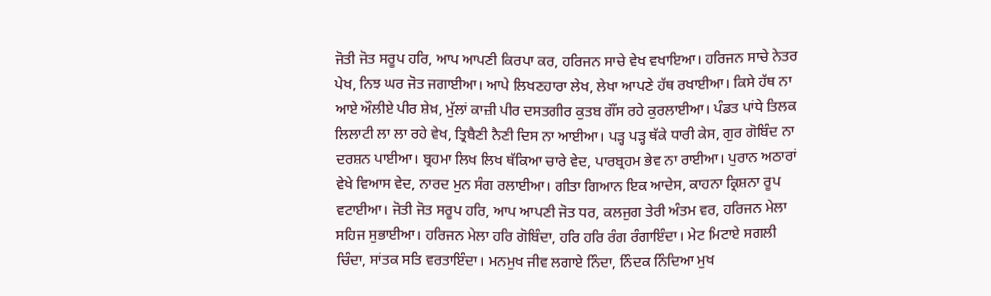ਜੋਤੀ ਜੋਤ ਸਰੂਪ ਹਰਿ, ਆਪ ਆਪਣੀ ਕਿਰਪਾ ਕਰ, ਹਰਿਜਨ ਸਾਚੇ ਵੇਖ ਵਖਾਇਆ। ਹਰਿਜਨ ਸਾਚੇ ਨੇਤਰ ਪੇਖ, ਨਿਝ ਘਰ ਜੋਤ ਜਗਾਈਆ। ਆਪੇ ਲਿਖਣਹਾਰਾ ਲੇਖ, ਲੇਖਾ ਆਪਣੇ ਹੱਥ ਰਖਾਈਆ। ਕਿਸੇ ਹੱਥ ਨਾ ਆਏ ਔਲੀਏ ਪੀਰ ਸ਼ੇਖ਼, ਮੁੱਲਾਂ ਕਾਜ਼ੀ ਪੀਰ ਦਸਤਗੀਰ ਕੁਤਬ ਗੌਂਸ ਰਹੇ ਕੁਰਲਾਈਆ। ਪੰਡਤ ਪਾਂਧੇ ਤਿਲਕ ਲਿਲਾਟੀ ਲਾ ਲਾ ਰਹੇ ਵੇਖ, ਤ੍ਰਿਬੈਣੀ ਨੈਣੀ ਦਿਸ ਨਾ ਆਈਆ। ਪੜ੍ਹ ਪੜ੍ਹ ਥੱਕੇ ਧਾਰੀ ਕੇਸ, ਗੁਰ ਗੋਬਿੰਦ ਨਾ ਦਰਸ਼ਨ ਪਾਈਆ। ਬ੍ਰਹਮਾ ਲਿਖ ਲਿਖ ਥੱਕਿਆ ਚਾਰੇ ਵੇਦ, ਪਾਰਬ੍ਰਹਮ ਭੇਵ ਨਾ ਰਾਈਆ। ਪੁਰਾਨ ਅਠਾਰਾਂ ਵੇਖੇ ਵਿਆਸ ਵੇਦ, ਨਾਰਦ ਮੁਨ ਸੰਗ ਰਲਾਈਆ। ਗੀਤਾ ਗਿਆਨ ਇਕ ਆਦੇਸ, ਕਾਹਨਾ ਕ੍ਰਿਸ਼ਨਾ ਰੂਪ ਵਟਾਈਆ। ਜੋਤੀ ਜੋਤ ਸਰੂਪ ਹਰਿ, ਆਪ ਆਪਣੀ ਜੋਤ ਧਰ, ਕਲਜੁਗ ਤੇਰੀ ਅੰਤਮ ਵਰ, ਹਰਿਜਨ ਮੇਲਾ ਸਹਿਜ ਸੁਭਾਈਆ। ਹਰਿਜਨ ਮੇਲਾ ਹਰਿ ਗੋਬਿੰਦਾ, ਹਰਿ ਹਰਿ ਰੰਗ ਰੰਗਾਇੰਦਾ। ਮੇਟ ਮਿਟਾਏ ਸਗਲੀ ਚਿੰਦਾ, ਸਾਂਤਕ ਸਤਿ ਵਰਤਾਇੰਦਾ। ਮਨਮੁਖ ਜੀਵ ਲਗਾਏ ਨਿੰਦਾ, ਨਿੰਦਕ ਨਿੰਦਿਆ ਮੁਖ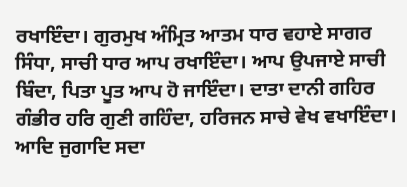ਰਖਾਇੰਦਾ। ਗੁਰਮੁਖ ਅੰਮ੍ਰਿਤ ਆਤਮ ਧਾਰ ਵਹਾਏ ਸਾਗਰ ਸਿੰਧਾ, ਸਾਚੀ ਧਾਰ ਆਪ ਰਖਾਇੰਦਾ। ਆਪ ਉਪਜਾਏ ਸਾਚੀ ਬਿੰਦਾ, ਪਿਤਾ ਪੂਤ ਆਪ ਹੋ ਜਾਇੰਦਾ। ਦਾਤਾ ਦਾਨੀ ਗਹਿਰ ਗੰਭੀਰ ਹਰਿ ਗੁਣੀ ਗਹਿੰਦਾ, ਹਰਿਜਨ ਸਾਚੇ ਵੇਖ ਵਖਾਇੰਦਾ। ਆਦਿ ਜੁਗਾਦਿ ਸਦਾ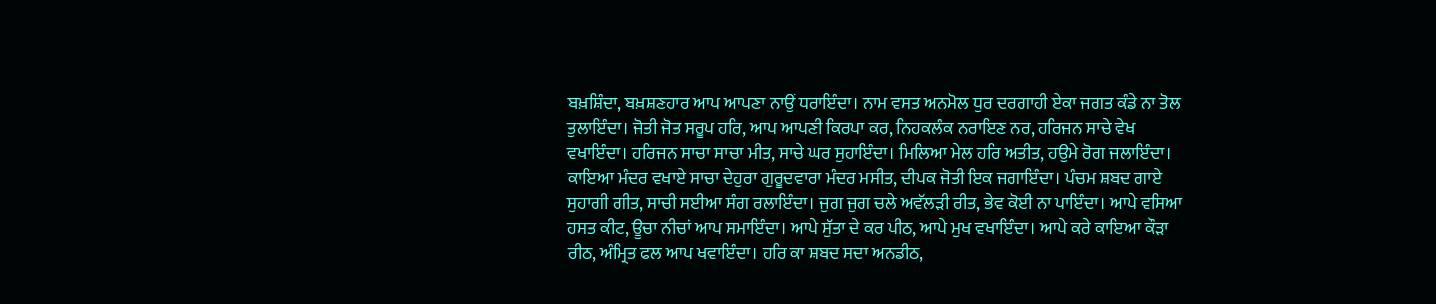ਬਖ਼ਸ਼ਿੰਦਾ, ਬਖ਼ਸ਼ਣਹਾਰ ਆਪ ਆਪਣਾ ਨਾਉਂ ਧਰਾਇੰਦਾ। ਨਾਮ ਵਸਤ ਅਨਮੋਲ ਧੁਰ ਦਰਗਾਹੀ ਏਕਾ ਜਗਤ ਕੰਡੇ ਨਾ ਤੋਲ ਤੁਲਾਇੰਦਾ। ਜੋਤੀ ਜੋਤ ਸਰੂਪ ਹਰਿ, ਆਪ ਆਪਣੀ ਕਿਰਪਾ ਕਰ, ਨਿਹਕਲੰਕ ਨਰਾਇਣ ਨਰ, ਹਰਿਜਨ ਸਾਚੇ ਵੇਖ ਵਖਾਇੰਦਾ। ਹਰਿਜਨ ਸਾਚਾ ਸਾਚਾ ਮੀਤ, ਸਾਚੇ ਘਰ ਸੁਹਾਇੰਦਾ। ਮਿਲਿਆ ਮੇਲ ਹਰਿ ਅਤੀਤ, ਹਉਮੇ ਰੋਗ ਜਲਾਇੰਦਾ। ਕਾਇਆ ਮੰਦਰ ਵਖਾਏ ਸਾਚਾ ਦੇਹੁਰਾ ਗੁਰੂਦਵਾਰਾ ਮੰਦਰ ਮਸੀਤ, ਦੀਪਕ ਜੋਤੀ ਇਕ ਜਗਾਇੰਦਾ। ਪੰਚਮ ਸ਼ਬਦ ਗਾਏ ਸੁਹਾਗੀ ਗੀਤ, ਸਾਚੀ ਸਈਆ ਸੰਗ ਰਲਾਇੰਦਾ। ਜੁਗ ਜੁਗ ਚਲੇ ਅਵੱਲੜੀ ਰੀਤ, ਭੇਵ ਕੋਈ ਨਾ ਪਾਇੰਦਾ। ਆਪੇ ਵਸਿਆ ਹਸਤ ਕੀਟ, ਊਚਾ ਨੀਚਾਂ ਆਪ ਸਮਾਇੰਦਾ। ਆਪੇ ਸੁੱਤਾ ਦੇ ਕਰ ਪੀਠ, ਆਪੇ ਮੁਖ ਵਖਾਇੰਦਾ। ਆਪੇ ਕਰੇ ਕਾਇਆ ਕੌੜਾ ਰੀਠ, ਅੰਮ੍ਰਿਤ ਫਲ ਆਪ ਖਵਾਇੰਦਾ। ਹਰਿ ਕਾ ਸ਼ਬਦ ਸਦਾ ਅਨਡੀਠ,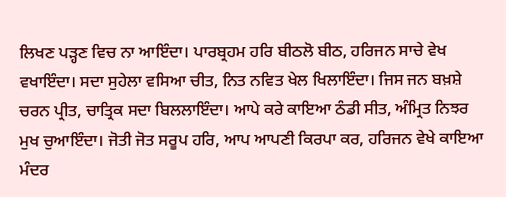ਲਿਖਣ ਪੜ੍ਹਣ ਵਿਚ ਨਾ ਆਇੰਦਾ। ਪਾਰਬ੍ਰਹਮ ਹਰਿ ਬੀਠਲੋ ਬੀਠ, ਹਰਿਜਨ ਸਾਚੇ ਵੇਖ ਵਖਾਇੰਦਾ। ਸਦਾ ਸੁਹੇਲਾ ਵਸਿਆ ਚੀਤ, ਨਿਤ ਨਵਿਤ ਖੇਲ ਖਿਲਾਇੰਦਾ। ਜਿਸ ਜਨ ਬਖ਼ਸ਼ੇ ਚਰਨ ਪ੍ਰੀਤ, ਚਾਤ੍ਰਿਕ ਸਦਾ ਬਿਲਲਾਇੰਦਾ। ਆਪੇ ਕਰੇ ਕਾਇਆ ਠੰਡੀ ਸੀਤ, ਅੰਮ੍ਰਿਤ ਨਿਝਰ ਮੁਖ ਚੁਆਇੰਦਾ। ਜੋਤੀ ਜੋਤ ਸਰੂਪ ਹਰਿ, ਆਪ ਆਪਣੀ ਕਿਰਪਾ ਕਰ, ਹਰਿਜਨ ਵੇਖੇ ਕਾਇਆ ਮੰਦਰ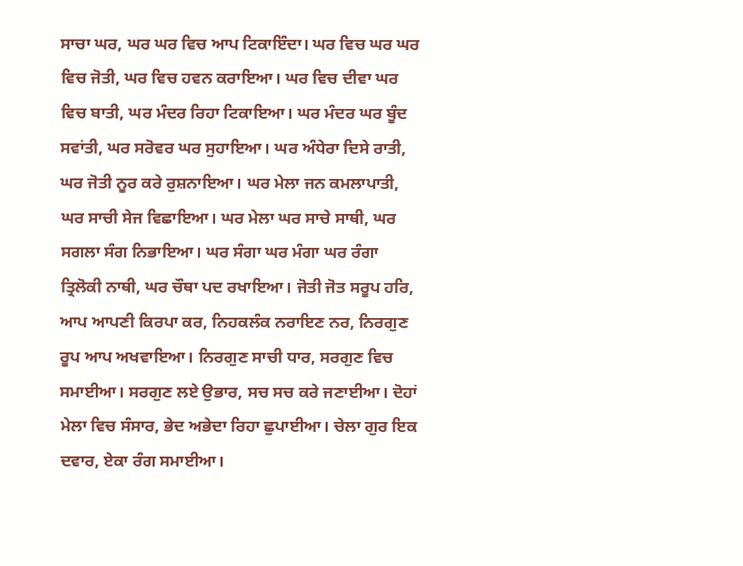ਸਾਚਾ ਘਰ, ਘਰ ਘਰ ਵਿਚ ਆਪ ਟਿਕਾਇੰਦਾ। ਘਰ ਵਿਚ ਘਰ ਘਰ ਵਿਚ ਜੋਤੀ, ਘਰ ਵਿਚ ਹਵਨ ਕਰਾਇਆ। ਘਰ ਵਿਚ ਦੀਵਾ ਘਰ ਵਿਚ ਬਾਤੀ, ਘਰ ਮੰਦਰ ਰਿਹਾ ਟਿਕਾਇਆ। ਘਰ ਮੰਦਰ ਘਰ ਬੂੰਦ ਸਵਾਂਤੀ, ਘਰ ਸਰੋਵਰ ਘਰ ਸੁਹਾਇਆ। ਘਰ ਅੰਧੇਰਾ ਦਿਸੇ ਰਾਤੀ, ਘਰ ਜੋਤੀ ਨੂਰ ਕਰੇ ਰੁਸ਼ਨਾਇਆ। ਘਰ ਮੇਲਾ ਜਨ ਕਮਲਾਪਾਤੀ, ਘਰ ਸਾਚੀ ਸੇਜ ਵਿਛਾਇਆ। ਘਰ ਮੇਲਾ ਘਰ ਸਾਚੇ ਸਾਥੀ, ਘਰ ਸਗਲਾ ਸੰਗ ਨਿਭਾਇਆ। ਘਰ ਸੰਗਾ ਘਰ ਮੰਗਾ ਘਰ ਰੰਗਾ ਤ੍ਰਿਲੋਕੀ ਨਾਥੀ, ਘਰ ਚੌਥਾ ਪਦ ਰਖਾਇਆ। ਜੋਤੀ ਜੋਤ ਸਰੂਪ ਹਰਿ, ਆਪ ਆਪਣੀ ਕਿਰਪਾ ਕਰ, ਨਿਹਕਲੰਕ ਨਰਾਇਣ ਨਰ, ਨਿਰਗੁਣ ਰੂਪ ਆਪ ਅਖਵਾਇਆ। ਨਿਰਗੁਣ ਸਾਚੀ ਧਾਰ, ਸਰਗੁਣ ਵਿਚ ਸਮਾਈਆ। ਸਰਗੁਣ ਲਏ ਉਭਾਰ, ਸਚ ਸਚ ਕਰੇ ਜਣਾਈਆ। ਦੋਹਾਂ ਮੇਲਾ ਵਿਚ ਸੰਸਾਰ, ਭੇਦ ਅਭੇਦਾ ਰਿਹਾ ਛੁਪਾਈਆ। ਚੇਲਾ ਗੁਰ ਇਕ ਦਵਾਰ, ਏਕਾ ਰੰਗ ਸਮਾਈਆ।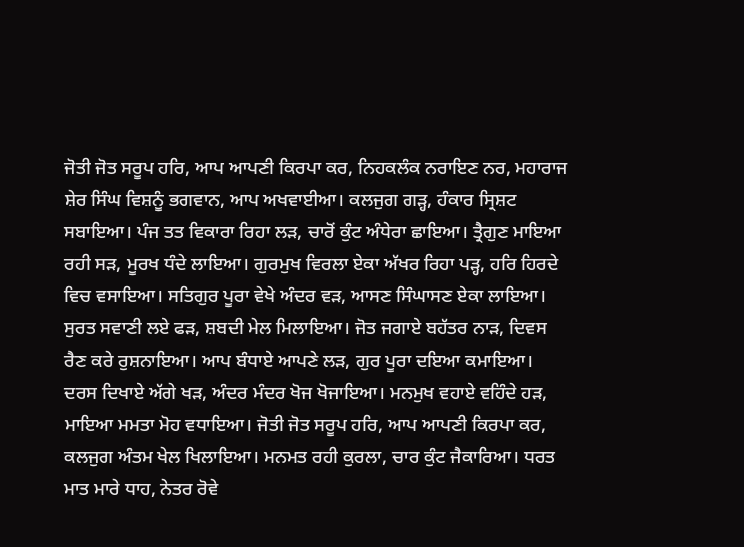ਜੋਤੀ ਜੋਤ ਸਰੂਪ ਹਰਿ, ਆਪ ਆਪਣੀ ਕਿਰਪਾ ਕਰ, ਨਿਹਕਲੰਕ ਨਰਾਇਣ ਨਰ, ਮਹਾਰਾਜ ਸ਼ੇਰ ਸਿੰਘ ਵਿਸ਼ਨੂੰ ਭਗਵਾਨ, ਆਪ ਅਖਵਾਈਆ। ਕਲਜੁਗ ਗੜ੍ਹ, ਹੰਕਾਰ ਸ੍ਰਿਸ਼ਟ ਸਬਾਇਆ। ਪੰਜ ਤਤ ਵਿਕਾਰਾ ਰਿਹਾ ਲੜ, ਚਾਰੋਂ ਕੁੰਟ ਅੰਧੇਰਾ ਛਾਇਆ। ਤ੍ਰੈਗੁਣ ਮਾਇਆ ਰਹੀ ਸੜ, ਮੂਰਖ ਧੰਦੇ ਲਾਇਆ। ਗੁਰਮੁਖ ਵਿਰਲਾ ਏਕਾ ਅੱਖਰ ਰਿਹਾ ਪੜ੍ਹ, ਹਰਿ ਹਿਰਦੇ ਵਿਚ ਵਸਾਇਆ। ਸਤਿਗੁਰ ਪੂਰਾ ਵੇਖੇ ਅੰਦਰ ਵੜ, ਆਸਣ ਸਿੰਘਾਸਣ ਏਕਾ ਲਾਇਆ। ਸੁਰਤ ਸਵਾਣੀ ਲਏ ਫੜ, ਸ਼ਬਦੀ ਮੇਲ ਮਿਲਾਇਆ। ਜੋਤ ਜਗਾਏ ਬਹੱਤਰ ਨਾੜ, ਦਿਵਸ ਰੈਣ ਕਰੇ ਰੁਸ਼ਨਾਇਆ। ਆਪ ਬੰਧਾਏ ਆਪਣੇ ਲੜ, ਗੁਰ ਪੂਰਾ ਦਇਆ ਕਮਾਇਆ। ਦਰਸ ਦਿਖਾਏ ਅੱਗੇ ਖੜ, ਅੰਦਰ ਮੰਦਰ ਖੋਜ ਖੋਜਾਇਆ। ਮਨਮੁਖ ਵਹਾਏ ਵਹਿੰਦੇ ਹੜ, ਮਾਇਆ ਮਮਤਾ ਮੋਹ ਵਧਾਇਆ। ਜੋਤੀ ਜੋਤ ਸਰੂਪ ਹਰਿ, ਆਪ ਆਪਣੀ ਕਿਰਪਾ ਕਰ, ਕਲਜੁਗ ਅੰਤਮ ਖੇਲ ਖਿਲਾਇਆ। ਮਨਮਤ ਰਹੀ ਕੁਰਲਾ, ਚਾਰ ਕੁੰਟ ਜੈਕਾਰਿਆ। ਧਰਤ ਮਾਤ ਮਾਰੇ ਧਾਹ, ਨੇਤਰ ਰੋਵੇ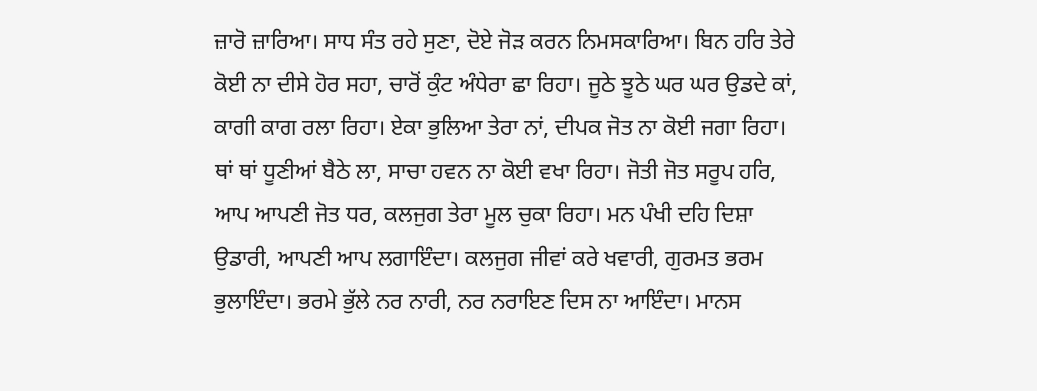ਜ਼ਾਰੋ ਜ਼ਾਰਿਆ। ਸਾਧ ਸੰਤ ਰਹੇ ਸੁਣਾ, ਦੋਏ ਜੋੜ ਕਰਨ ਨਿਮਸਕਾਰਿਆ। ਬਿਨ ਹਰਿ ਤੇਰੇ ਕੋਈ ਨਾ ਦੀਸੇ ਹੋਰ ਸਹਾ, ਚਾਰੋਂ ਕੁੰਟ ਅੰਧੇਰਾ ਛਾ ਰਿਹਾ। ਜੂਠੇ ਝੂਠੇ ਘਰ ਘਰ ਉਡਦੇ ਕਾਂ, ਕਾਗੀ ਕਾਗ ਰਲਾ ਰਿਹਾ। ਏਕਾ ਭੁਲਿਆ ਤੇਰਾ ਨਾਂ, ਦੀਪਕ ਜੋਤ ਨਾ ਕੋਈ ਜਗਾ ਰਿਹਾ। ਥਾਂ ਥਾਂ ਧੂਣੀਆਂ ਬੈਠੇ ਲਾ, ਸਾਚਾ ਹਵਨ ਨਾ ਕੋਈ ਵਖਾ ਰਿਹਾ। ਜੋਤੀ ਜੋਤ ਸਰੂਪ ਹਰਿ, ਆਪ ਆਪਣੀ ਜੋਤ ਧਰ, ਕਲਜੁਗ ਤੇਰਾ ਮੂਲ ਚੁਕਾ ਰਿਹਾ। ਮਨ ਪੰਖੀ ਦਹਿ ਦਿਸ਼ਾ ਉਡਾਰੀ, ਆਪਣੀ ਆਪ ਲਗਾਇੰਦਾ। ਕਲਜੁਗ ਜੀਵਾਂ ਕਰੇ ਖਵਾਰੀ, ਗੁਰਮਤ ਭਰਮ ਭੁਲਾਇੰਦਾ। ਭਰਮੇ ਭੁੱਲੇ ਨਰ ਨਾਰੀ, ਨਰ ਨਰਾਇਣ ਦਿਸ ਨਾ ਆਇੰਦਾ। ਮਾਨਸ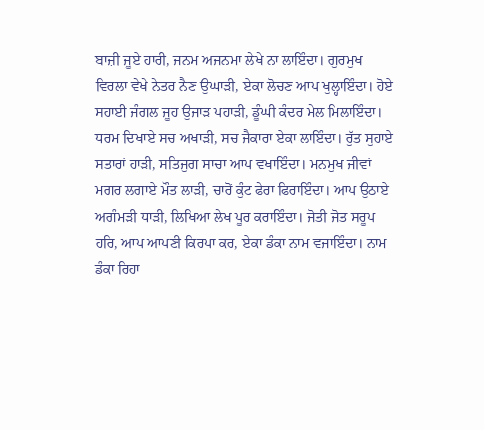ਬਾਜ਼ੀ ਜੂਏ ਹਾਰੀ, ਜਨਮ ਅਜਨਮਾ ਲੇਖੇ ਨਾ ਲਾਇੰਦਾ। ਗੁਰਮੁਖ ਵਿਰਲਾ ਵੇਖੇ ਨੇਤਰ ਨੈਣ ਉਘਾੜੀ, ਏਕਾ ਲੋਚਣ ਆਪ ਖੁਲ੍ਹਾਇੰਦਾ। ਹੋਏ ਸਹਾਈ ਜੰਗਲ ਜੂਹ ਉਜਾੜ ਪਹਾੜੀ, ਡੂੰਘੀ ਕੰਦਰ ਮੇਲ ਮਿਲਾਇੰਦਾ। ਧਰਮ ਦਿਖਾਏ ਸਚ ਅਖਾੜੀ, ਸਚ ਜੈਕਾਰਾ ਏਕਾ ਲਾਇੰਦਾ। ਰੁੱਤ ਸੁਹਾਏ ਸਤਾਰਾਂ ਹਾੜੀ, ਸਤਿਜੁਗ ਸਾਚਾ ਆਪ ਵਖਾਇੰਦਾ। ਮਨਮੁਖ ਜੀਵਾਂ ਮਗਰ ਲਗਾਏ ਮੌਤ ਲਾੜੀ, ਚਾਰੋਂ ਕੁੰਟ ਫੇਰਾ ਫਿਰਾਇੰਦਾ। ਆਪ ਉਠਾਏ ਅਗੰਮੜੀ ਧਾੜੀ, ਲਿਖਿਆ ਲੇਖ ਪੂਰ ਕਰਾਇੰਦਾ। ਜੋਤੀ ਜੋਤ ਸਰੂਪ ਹਰਿ, ਆਪ ਆਪਣੀ ਕਿਰਪਾ ਕਰ, ਏਕਾ ਡੰਕਾ ਨਾਮ ਵਜਾਇੰਦਾ। ਨਾਮ ਡੰਕਾ ਰਿਹਾ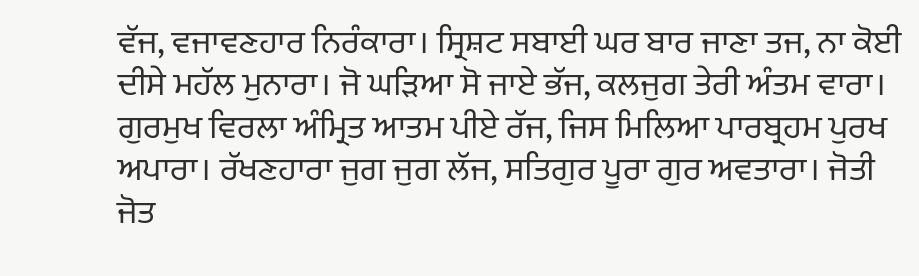ਵੱਜ, ਵਜਾਵਣਹਾਰ ਨਿਰੰਕਾਰਾ। ਸ੍ਰਿਸ਼ਟ ਸਬਾਈ ਘਰ ਬਾਰ ਜਾਣਾ ਤਜ, ਨਾ ਕੋਈ ਦੀਸੇ ਮਹੱਲ ਮੁਨਾਰਾ। ਜੋ ਘੜਿਆ ਸੋ ਜਾਏ ਭੱਜ, ਕਲਜੁਗ ਤੇਰੀ ਅੰਤਮ ਵਾਰਾ। ਗੁਰਮੁਖ ਵਿਰਲਾ ਅੰਮ੍ਰਿਤ ਆਤਮ ਪੀਏ ਰੱਜ, ਜਿਸ ਮਿਲਿਆ ਪਾਰਬ੍ਰਹਮ ਪੁਰਖ ਅਪਾਰਾ। ਰੱਖਣਹਾਰਾ ਜੁਗ ਜੁਗ ਲੱਜ, ਸਤਿਗੁਰ ਪੂਰਾ ਗੁਰ ਅਵਤਾਰਾ। ਜੋਤੀ ਜੋਤ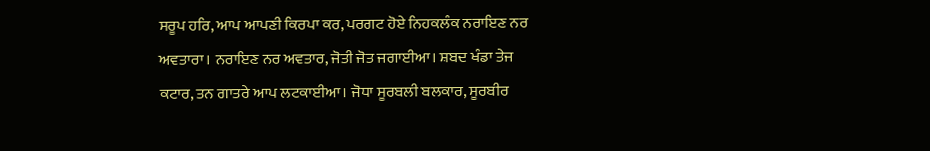ਸਰੂਪ ਹਰਿ, ਆਪ ਆਪਣੀ ਕਿਰਪਾ ਕਰ, ਪਰਗਟ ਹੋਏ ਨਿਹਕਲੰਕ ਨਰਾਇਣ ਨਰ ਅਵਤਾਰਾ। ਨਰਾਇਣ ਨਰ ਅਵਤਾਰ, ਜੋਤੀ ਜੋਤ ਜਗਾਈਆ। ਸ਼ਬਦ ਖੰਡਾ ਤੇਜ ਕਟਾਰ, ਤਨ ਗਾਤਰੇ ਆਪ ਲਟਕਾਈਆ। ਜੋਧਾ ਸੂਰਬਲੀ ਬਲਕਾਰ, ਸੂਰਬੀਰ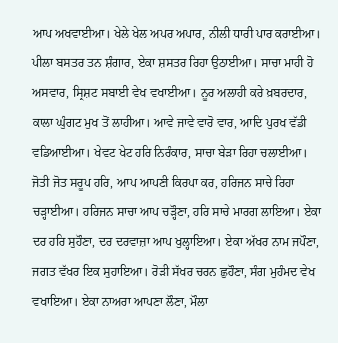ਆਪ ਅਖਵਾਈਆ। ਖੇਲੇ ਖੇਲ ਅਪਰ ਅਪਾਰ, ਨੀਲੀ ਧਾਰੀ ਪਾਰ ਕਰਾਈਆ। ਪੀਲਾ ਬਸਤਰ ਤਨ ਸ਼ੰਗਾਰ, ਏਕਾ ਸ਼ਸਤਰ ਰਿਹਾ ਉਠਾਈਆ। ਸਾਚਾ ਮਾਹੀ ਹੋ ਅਸਵਾਰ, ਸ੍ਰਿਸ਼ਟ ਸਬਾਈ ਵੇਖ ਵਖਾਈਆ। ਨੂਰ ਅਲਾਹੀ ਕਰੇ ਖ਼ਬਰਦਾਰ, ਕਾਲਾ ਘੁੰਗਟ ਮੁਖ ਤੋਂ ਲਾਹੀਆ। ਆਵੇ ਜਾਵੇ ਵਾਰੋ ਵਾਰ, ਆਦਿ ਪੁਰਖ ਵੱਡੀ ਵਡਿਆਈਆ। ਖੇਵਟ ਖੇਟ ਹਰਿ ਨਿਰੰਕਾਰ, ਸਾਚਾ ਬੇੜਾ ਰਿਹਾ ਚਲਾਈਆ। ਜੋਤੀ ਜੋਤ ਸਰੂਪ ਹਰਿ, ਆਪ ਆਪਣੀ ਕਿਰਪਾ ਕਰ, ਹਰਿਜਨ ਸਾਚੇ ਰਿਹਾ ਚੜ੍ਹਾਈਆ। ਹਰਿਜਨ ਸਾਚਾ ਆਪ ਚੜ੍ਹੌਣਾ, ਹਰਿ ਸਾਚੇ ਮਾਰਗ ਲਾਇਆ। ਏਕਾ ਦਰ ਹਰਿ ਸੁਹੌਣਾ, ਦਰ ਦਰਵਾਜ਼ਾ ਆਪ ਖੁਲ੍ਹਾਇਆ। ਏਕਾ ਅੱਖਰ ਨਾਮ ਜਪੌਣਾ, ਜਗਤ ਵੱਖਰ ਇਕ ਸੁਹਾਇਆ। ਰੋੜੀ ਸੱਖਰ ਚਰਨ ਛੁਹੌਣਾ, ਸੰਗ ਮੁਹੰਮਦ ਵੇਖ ਵਖਾਇਆ। ਏਕਾ ਨਾਅਰਾ ਆਪਣਾ ਲੌਣਾ, ਮੌਲਾ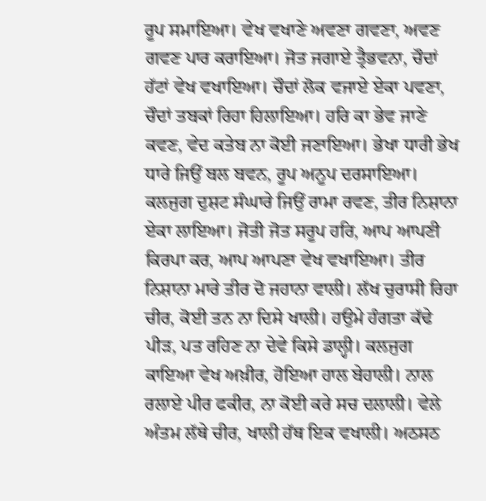ਰੂਪ ਸਮਾਇਆ। ਵੇਖ ਵਖਾਣੇ ਅਵਣਾ ਗਵਣਾ, ਅਵਣ ਗਵਣ ਪਾਰ ਕਰਾਇਆ। ਜੋਤ ਜਗਾਏ ਤ੍ਰੈਭਵਨਾ, ਚੌਦਾਂ ਹੱਟਾਂ ਵੇਖ ਵਖਾਇਆ। ਚੌਦਾਂ ਲੋਕ ਵਜਾਏ ਏਕਾ ਪਵਣਾ, ਚੌਦਾਂ ਤਬਕਾਂ ਰਿਹਾ ਹਿਲਾਇਆ। ਹਰਿ ਕਾ ਭੇਵ ਜਾਣੇ ਕਵਣ, ਵੇਦ ਕਤੇਬ ਨਾ ਕੋਈ ਜਣਾਇਆ। ਭੇਖਾ ਧਾਰੀ ਭੇਖ ਧਾਰੇ ਜਿਉਂ ਬਲ ਬਵਨ, ਰੂਪ ਅਨੂਪ ਦਰਸਾਇਆ। ਕਲਜੁਗ ਦੁਸ਼ਟ ਸੰਘਾਰੇ ਜਿਉਂ ਰਾਮਾ ਰਵਣ, ਤੀਰ ਨਿਸ਼ਾਨਾ ਏਕਾ ਲਾਇਆ। ਜੋਤੀ ਜੋਤ ਸਰੂਪ ਹਰਿ, ਆਪ ਆਪਣੀ ਕਿਰਪਾ ਕਰ, ਆਪ ਆਪਣਾ ਵੇਖ ਵਖਾਇਆ। ਤੀਰ ਨਿਸ਼ਾਨਾ ਮਾਰੇ ਤੀਰ ਦੋ ਜਹਾਨਾ ਵਾਲੀ। ਲੱਖ ਚੁਰਾਸੀ ਰਿਹਾ ਚੀਰ, ਕੋਈ ਤਨ ਨਾ ਦਿਸੇ ਖਾਲੀ। ਹਉਮੇ ਹੰਗਤਾ ਕੱਢੇ ਪੀੜ, ਪਤ ਰਹਿਣ ਨਾ ਦੇਵੇ ਕਿਸੇ ਡਾਲ੍ਹੀ। ਕਲਜੁਗ ਕਾਇਆ ਵੇਖ ਅਖ਼ੀਰ, ਹੋਇਆ ਹਾਲ ਬੇਹਾਲੀ। ਨਾਲ ਰਲਾਏ ਪੀਰ ਫਕੀਰ, ਨਾ ਕੋਈ ਕਰੇ ਸਚ ਦਲਾਲੀ। ਵੇਲੇ ਅੰਤਮ ਲੱਥੇ ਚੀਰ, ਖਾਲੀ ਹੱਥ ਇਕ ਵਖਾਲੀ। ਅਠਸਠ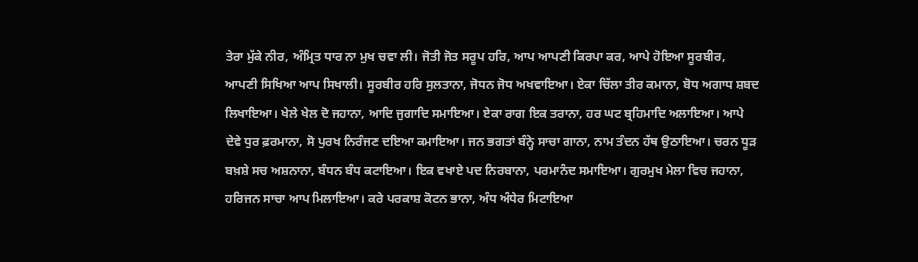ਤੇਰਾ ਮੁੱਕੇ ਨੀਰ, ਅੰਮ੍ਰਿਤ ਧਾਰ ਨਾ ਮੁਖ ਚਵਾ ਲੀ। ਜੋਤੀ ਜੋਤ ਸਰੂਪ ਹਰਿ, ਆਪ ਆਪਣੀ ਕਿਰਪਾ ਕਰ, ਆਪੇ ਹੋਇਆ ਸੂਰਬੀਰ, ਆਪਣੀ ਸਿਖਿਆ ਆਪ ਸਿਖਾਲੀ। ਸੂਰਬੀਰ ਹਰਿ ਸੁਲਤਾਨਾ, ਜੋਧਨ ਜੋਧ ਅਖਵਾਇਆ। ਏਕਾ ਚਿੱਲਾ ਤੀਰ ਕਮਾਨਾ, ਬੋਧ ਅਗਾਧ ਸ਼ਬਦ ਲਿਖਾਇਆ। ਖੇਲੇ ਖੇਲ ਦੋ ਜਹਾਨਾ, ਆਦਿ ਜੁਗਾਦਿ ਸਮਾਇਆ। ਏਕਾ ਰਾਗ ਇਕ ਤਰਾਨਾ, ਹਰ ਘਟ ਬ੍ਰਹਿਮਾਦਿ ਅਲਾਇਆ। ਆਪੇ ਦੇਵੇ ਧੁਰ ਫ਼ਰਮਾਨਾ, ਸੋ ਪੁਰਖ ਨਿਰੰਜਣ ਦਇਆ ਕਮਾਇਆ। ਜਨ ਭਗਤਾਂ ਬੰਨ੍ਹੇ ਸਾਚਾ ਗਾਨਾ, ਨਾਮ ਤੰਦਨ ਹੱਥ ਉਠਾਇਆ। ਚਰਨ ਧੂੜ ਬਖ਼ਸ਼ੇ ਸਚ ਅਸ਼ਨਾਨਾ, ਬੰਧਨ ਬੰਧ ਕਟਾਇਆ। ਇਕ ਵਖਾਏ ਪਦ ਨਿਰਬਾਨਾ, ਪਰਮਾਨੰਦ ਸਮਾਇਆ। ਗੁਰਮੁਖ ਮੇਲਾ ਵਿਚ ਜਹਾਨਾ, ਹਰਿਜਨ ਸਾਚਾ ਆਪ ਮਿਲਾਇਆ। ਕਰੇ ਪਰਕਾਸ਼ ਕੋਟਨ ਭਾਨਾ, ਅੰਧ ਅੰਧੇਰ ਮਿਟਾਇਆ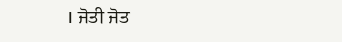। ਜੋਤੀ ਜੋਤ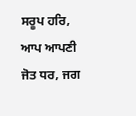ਸਰੂਪ ਹਰਿ, ਆਪ ਆਪਣੀ ਜੋਤ ਧਰ, ਜਗ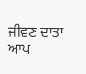ਜੀਵਣ ਦਾਤਾ ਆਪ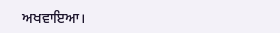ਅਖਵਾਇਆ।